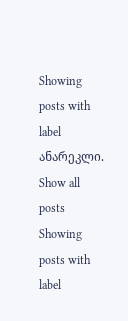Showing posts with label ანარეკლი. Show all posts
Showing posts with label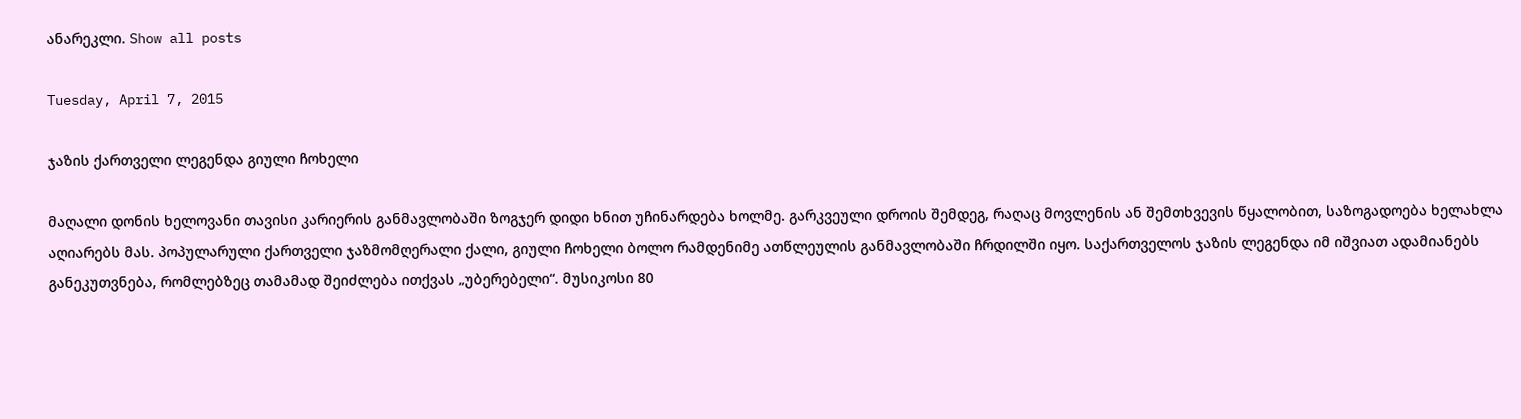ანარეკლი. Show all posts

Tuesday, April 7, 2015

ჯაზის ქართველი ლეგენდა გიული ჩოხელი

მაღალი დონის ხელოვანი თავისი კარიერის განმავლობაში ზოგჯერ დიდი ხნით უჩინარდება ხოლმე. გარკვეული დროის შემდეგ, რაღაც მოვლენის ან შემთხვევის წყალობით, საზოგადოება ხელახლა აღიარებს მას. პოპულარული ქართველი ჯაზმომღერალი ქალი, გიული ჩოხელი ბოლო რამდენიმე ათწლეულის განმავლობაში ჩრდილში იყო. საქართველოს ჯაზის ლეგენდა იმ იშვიათ ადამიანებს განეკუთვნება, რომლებზეც თამამად შეიძლება ითქვას „უბერებელი“. მუსიკოსი 80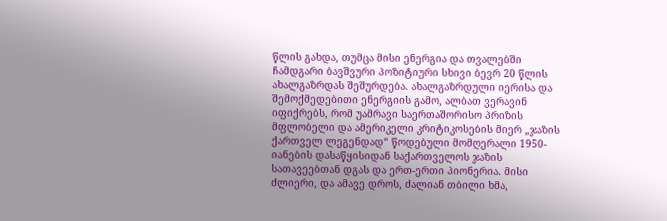წლის გახდა, თუმცა მისი ენერგია და თვალებში ჩამდგარი ბავშვური პოზიტიური სხივი ბევრ 20 წლის ახალგაზრდას შეშურდება. ახალგაზრდული იერისა და შემოქმედებითი ენერგიის გამო, ალბათ ვერავინ იფიქრებს, რომ უამრავი საერთაშორისო პრიზის მფლობელი და ამერიკელი კრიტიკოსების მიერ „ჯაზის ქართველ ლეგენდად“ წოდებული მომღერალი 1950-იანების დასაწყისიდან საქართველოს ჯაზის სათავეებთან დგას და ერთ-ერთი პიონერია. მისი ძლიერი, და ამავე დროს, ძალიან თბილი ხმა,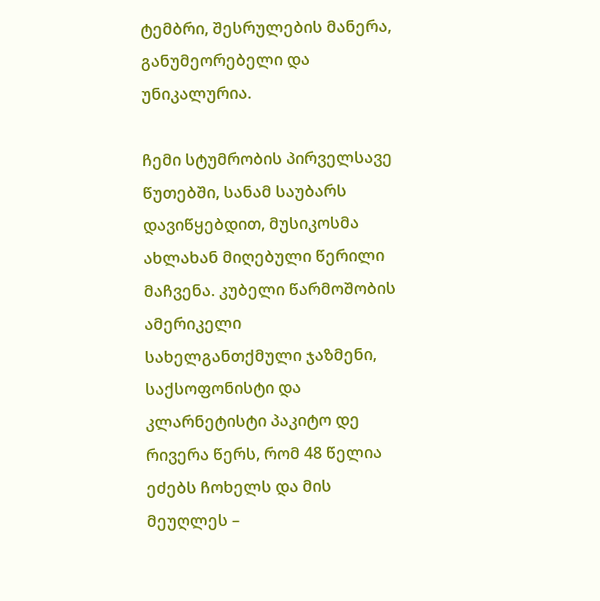ტემბრი, შესრულების მანერა, განუმეორებელი და უნიკალურია.

ჩემი სტუმრობის პირველსავე წუთებში, სანამ საუბარს დავიწყებდით, მუსიკოსმა ახლახან მიღებული წერილი მაჩვენა. კუბელი წარმოშობის ამერიკელი სახელგანთქმული ჯაზმენი, საქსოფონისტი და კლარნეტისტი პაკიტო დე რივერა წერს, რომ 48 წელია ეძებს ჩოხელს და მის მეუღლეს –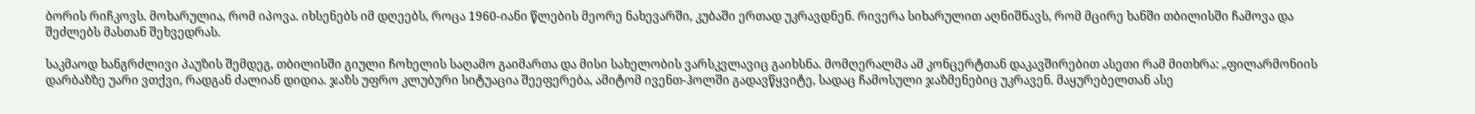ბორის რიჩკოვს. მოხარულია, რომ იპოვა. იხსენებს იმ დღეებს, როცა 1960-იანი წლების მეორე ნახევარში, კუბაში ერთად უკრავდნენ. რივერა სიხარულით აღნიშნავს, რომ მცირე ხანში თბილისში ჩამოვა და შეძლებს მასთან შეხვედრას.

საკმაოდ ხანგრძლივი პაუზის შემდეგ, თბილისში გიული ჩოხელის საღამო გაიმართა და მისი სახელობის ვარსკვლავიც გაიხსნა. მომღერალმა ამ კონცერტთან დაკავშირებით ასეთი რამ მითხრა: „ფილარმონიის დარბაზზე უარი ვთქვი, რადგან ძალიან დიდია. ჯაზს უფრო კლუბური სიტუაცია შეეფერება, ამიტომ ივენთ-ჰოლში გადავწყვიტე, სადაც ჩამოსული ჯაზმენებიც უკრავენ. მაყურებელთან ასე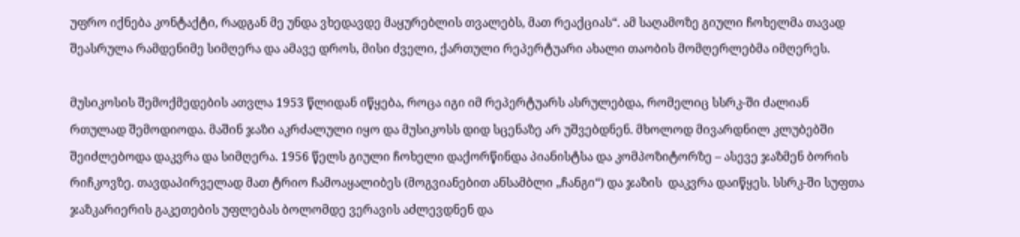უფრო იქნება კონტაქტი, რადგან მე უნდა ვხედავდე მაყურებლის თვალებს, მათ რეაქციას“. ამ საღამოზე გიული ჩოხელმა თავად შეასრულა რამდენიმე სიმღერა და ამავე დროს, მისი ძველი, ქართული რეპერტუარი ახალი თაობის მომღერლებმა იმღერეს.

მუსიკოსის შემოქმედების ათვლა 1953 წლიდან იწყება, როცა იგი იმ რეპერტუარს ასრულებდა, რომელიც სსრკ-ში ძალიან რთულად შემოდიოდა. მაშინ ჯაზი აკრძალული იყო და მუსიკოსს დიდ სცენაზე არ უშვებდნენ. მხოლოდ მივარდნილ კლუბებში შეიძლებოდა დაკვრა და სიმღერა. 1956 წელს გიული ჩოხელი დაქორწინდა პიანისტსა და კომპოზიტორზე – ასევე ჯაზმენ ბორის რიჩკოვზე. თავდაპირველად მათ ტრიო ჩამოაყალიბეს (მოგვიანებით ანსამბლი „ჩანგი“) და ჯაზის  დაკვრა დაიწყეს. სსრკ-ში სუფთა ჯაზკარიერის გაკეთების უფლებას ბოლომდე ვერავის აძლევდნენ და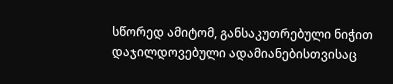სწორედ ამიტომ, განსაკუთრებული ნიჭით დაჯილდოვებული ადამიანებისთვისაც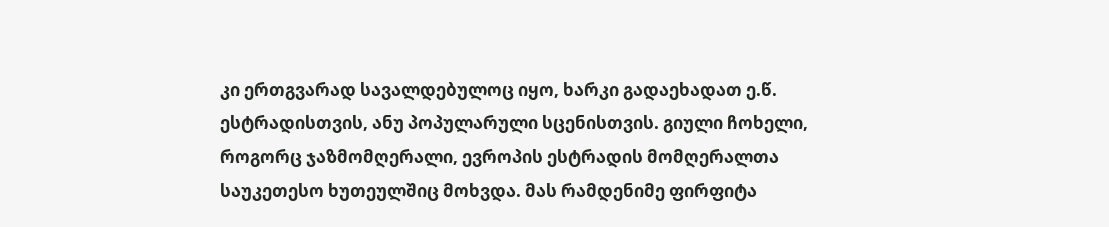კი ერთგვარად სავალდებულოც იყო, ხარკი გადაეხადათ ე.წ. ესტრადისთვის, ანუ პოპულარული სცენისთვის. გიული ჩოხელი, როგორც ჯაზმომღერალი, ევროპის ესტრადის მომღერალთა საუკეთესო ხუთეულშიც მოხვდა. მას რამდენიმე ფირფიტა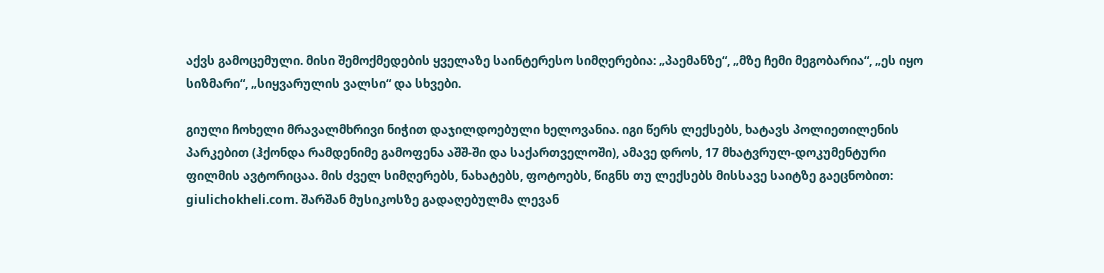აქვს გამოცემული. მისი შემოქმედების ყველაზე საინტერესო სიმღერებია: „პაემანზე“, „მზე ჩემი მეგობარია“, „ეს იყო სიზმარი“, „სიყვარულის ვალსი“ და სხვები.

გიული ჩოხელი მრავალმხრივი ნიჭით დაჯილდოებული ხელოვანია. იგი წერს ლექსებს, ხატავს პოლიეთილენის პარკებით (ჰქონდა რამდენიმე გამოფენა აშშ-ში და საქართველოში), ამავე დროს, 17 მხატვრულ-დოკუმენტური ფილმის ავტორიცაა. მის ძველ სიმღერებს, ნახატებს, ფოტოებს, წიგნს თუ ლექსებს მისსავე საიტზე გაეცნობით: giulichokheli.com. შარშან მუსიკოსზე გადაღებულმა ლევან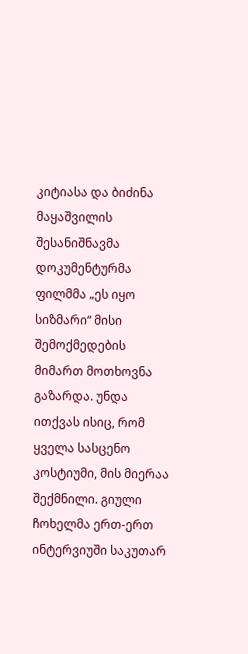კიტიასა და ბიძინა მაყაშვილის შესანიშნავმა დოკუმენტურმა ფილმმა „ეს იყო სიზმარი“ მისი შემოქმედების მიმართ მოთხოვნა გაზარდა. უნდა ითქვას ისიც, რომ ყველა სასცენო კოსტიუმი, მის მიერაა შექმნილი. გიული ჩოხელმა ერთ-ერთ ინტერვიუში საკუთარ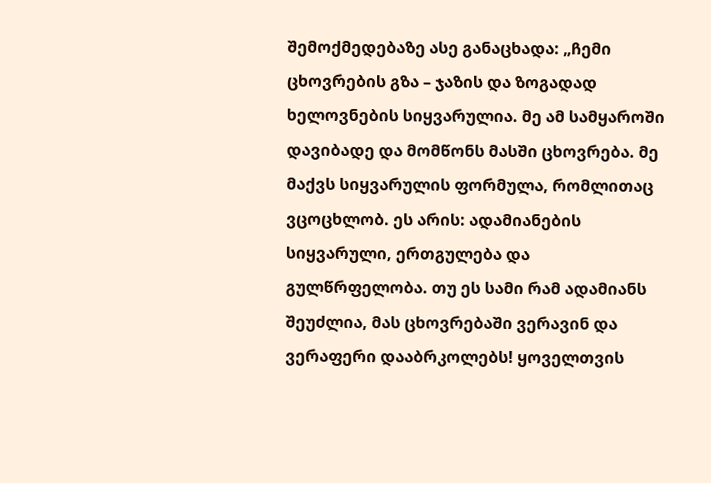შემოქმედებაზე ასე განაცხადა: „ჩემი ცხოვრების გზა – ჯაზის და ზოგადად ხელოვნების სიყვარულია. მე ამ სამყაროში დავიბადე და მომწონს მასში ცხოვრება. მე მაქვს სიყვარულის ფორმულა, რომლითაც ვცოცხლობ. ეს არის: ადამიანების სიყვარული, ერთგულება და გულწრფელობა. თუ ეს სამი რამ ადამიანს შეუძლია, მას ცხოვრებაში ვერავინ და ვერაფერი დააბრკოლებს! ყოველთვის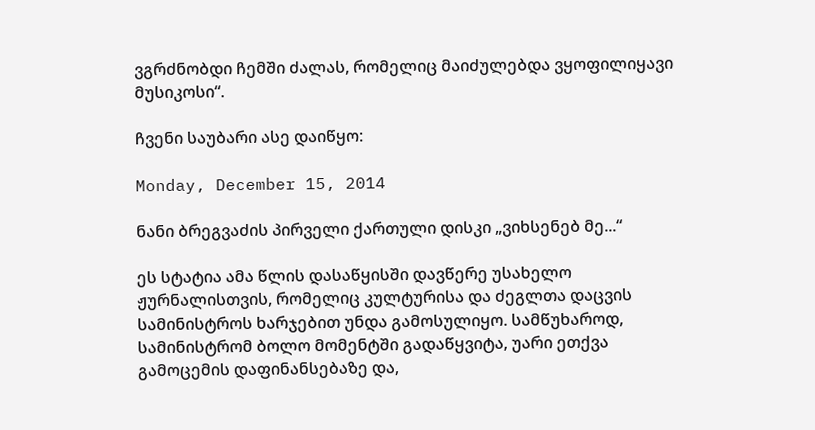ვგრძნობდი ჩემში ძალას, რომელიც მაიძულებდა ვყოფილიყავი მუსიკოსი“.

ჩვენი საუბარი ასე დაიწყო:

Monday, December 15, 2014

ნანი ბრეგვაძის პირველი ქართული დისკი „ვიხსენებ მე...“

ეს სტატია ამა წლის დასაწყისში დავწერე უსახელო ჟურნალისთვის, რომელიც კულტურისა და ძეგლთა დაცვის სამინისტროს ხარჯებით უნდა გამოსულიყო. სამწუხაროდ, სამინისტრომ ბოლო მომენტში გადაწყვიტა, უარი ეთქვა გამოცემის დაფინანსებაზე და,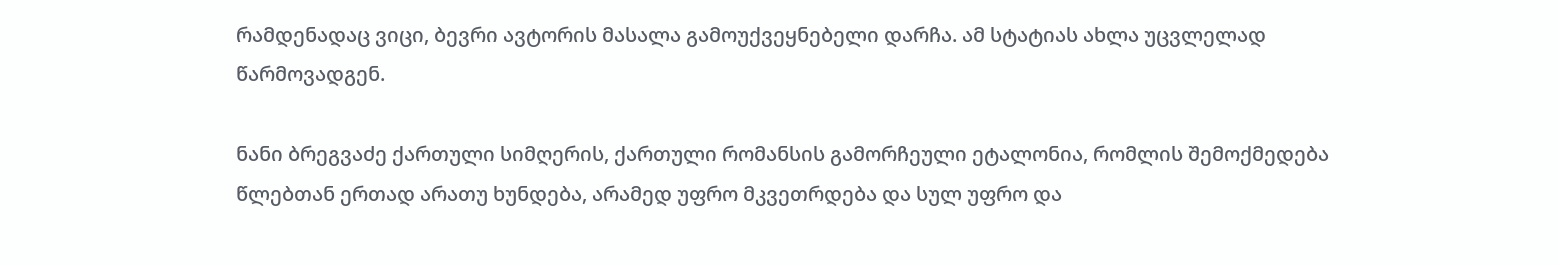რამდენადაც ვიცი, ბევრი ავტორის მასალა გამოუქვეყნებელი დარჩა. ამ სტატიას ახლა უცვლელად წარმოვადგენ.

ნანი ბრეგვაძე ქართული სიმღერის, ქართული რომანსის გამორჩეული ეტალონია, რომლის შემოქმედება წლებთან ერთად არათუ ხუნდება, არამედ უფრო მკვეთრდება და სულ უფრო და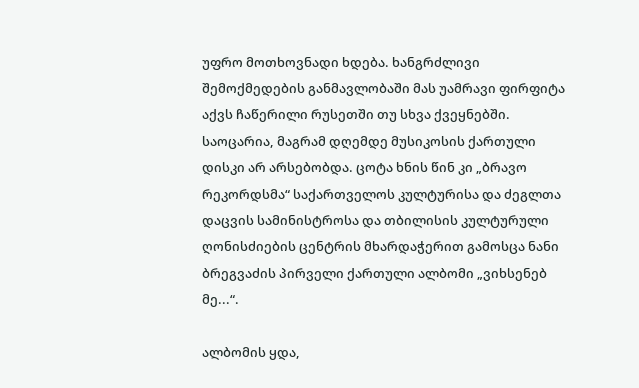უფრო მოთხოვნადი ხდება. ხანგრძლივი შემოქმედების განმავლობაში მას უამრავი ფირფიტა აქვს ჩაწერილი რუსეთში თუ სხვა ქვეყნებში. საოცარია, მაგრამ დღემდე მუსიკოსის ქართული დისკი არ არსებობდა. ცოტა ხნის წინ კი „ბრავო რეკორდსმა“ საქართველოს კულტურისა და ძეგლთა დაცვის სამინისტროსა და თბილისის კულტურული ღონისძიების ცენტრის მხარდაჭერით გამოსცა ნანი ბრეგვაძის პირველი ქართული ალბომი „ვიხსენებ მე...“.

ალბომის ყდა,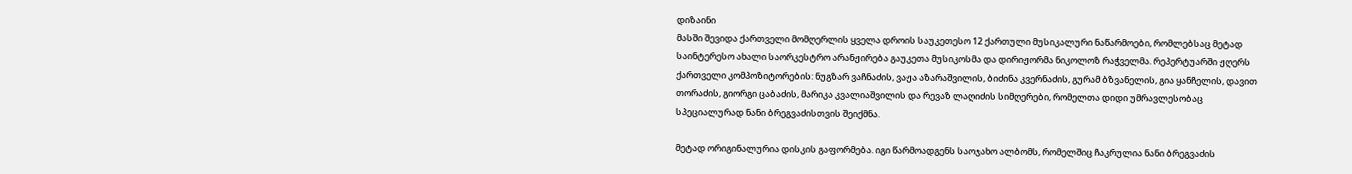დიზაინი
მასში შევიდა ქართველი მომღერლის ყველა დროის საუკეთესო 12 ქართული მუსიკალური ნაწარმოები, რომლებსაც მეტად საინტერესო ახალი საორკესტრო არანჟირება გაუკეთა მუსიკოსმა და დირიჟორმა ნიკოლოზ რაჭველმა. რეპერტუარში ჟღერს ქართველი კომპოზიტორების: ნუგზარ ვაჩნაძის, ვაჟა აზარაშვილის, ბიძინა კვერნაძის, გურამ ბზვანელის, გია ყანჩელის, დავით თორაძის, გიორგი ცაბაძის, მარიკა კვალიაშვილის და რევაზ ლაღიძის სიმღერები, რომელთა დიდი უმრავლესობაც სპეციალურად ნანი ბრეგვაძისთვის შეიქმნა.

მეტად ორიგინალურია დისკის გაფორმება. იგი წარმოადგენს საოჯახო ალბომს, რომელშიც ჩაკრულია ნანი ბრეგვაძის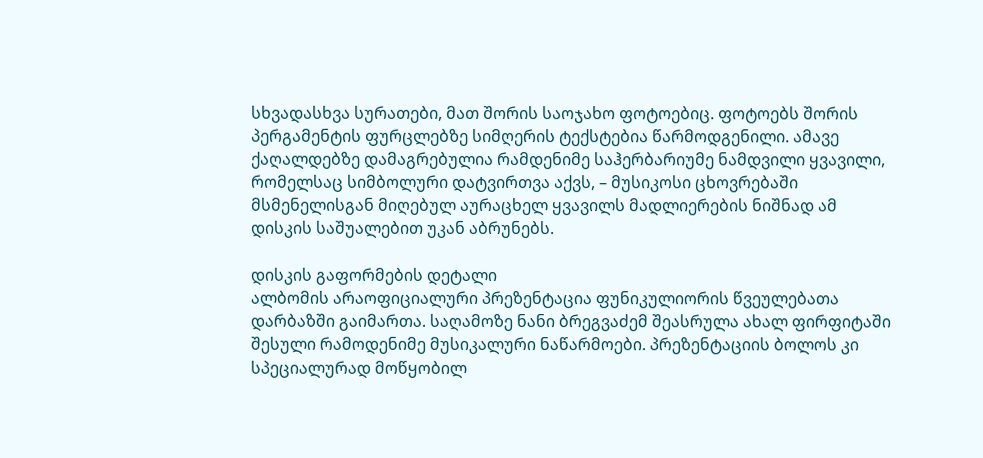სხვადასხვა სურათები, მათ შორის საოჯახო ფოტოებიც. ფოტოებს შორის პერგამენტის ფურცლებზე სიმღერის ტექსტებია წარმოდგენილი. ამავე ქაღალდებზე დამაგრებულია რამდენიმე საჰერბარიუმე ნამდვილი ყვავილი, რომელსაც სიმბოლური დატვირთვა აქვს, – მუსიკოსი ცხოვრებაში მსმენელისგან მიღებულ აურაცხელ ყვავილს მადლიერების ნიშნად ამ დისკის საშუალებით უკან აბრუნებს.

დისკის გაფორმების დეტალი
ალბომის არაოფიციალური პრეზენტაცია ფუნიკულიორის წვეულებათა დარბაზში გაიმართა. საღამოზე ნანი ბრეგვაძემ შეასრულა ახალ ფირფიტაში შესული რამოდენიმე მუსიკალური ნაწარმოები. პრეზენტაციის ბოლოს კი სპეციალურად მოწყობილ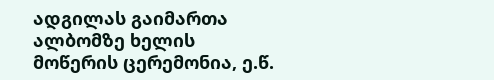ადგილას გაიმართა ალბომზე ხელის მოწერის ცერემონია, ე.წ.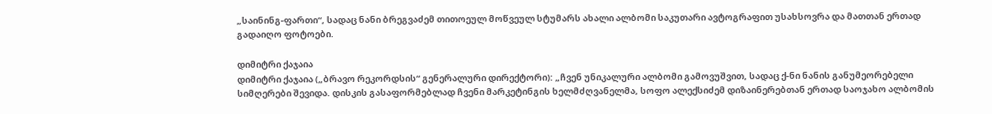„საინინგ-ფართი“, სადაც ნანი ბრეგვაძემ თითოეულ მოწვეულ სტუმარს ახალი ალბომი საკუთარი ავტოგრაფით უსახსოვრა და მათთან ერთად გადაიღო ფოტოები.

დიმიტრი ქაჯაია
დიმიტრი ქაჯაია („ბრავო რეკორდსის“ გენერალური დირექტორი): „ჩვენ უნიკალური ალბომი გამოვუშვით, სადაც ქ-ნი ნანის განუმეორებელი სიმღერები შევიდა. დისკის გასაფორმებლად ჩვენი მარკეტინგის ხელმძღვანელმა, სოფო ალექსიძემ დიზაინერებთან ერთად საოჯახო ალბომის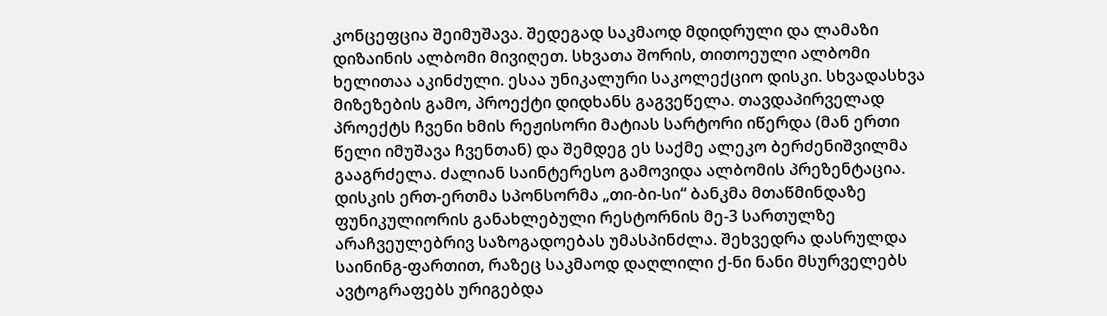კონცეფცია შეიმუშავა. შედეგად საკმაოდ მდიდრული და ლამაზი დიზაინის ალბომი მივიღეთ. სხვათა შორის, თითოეული ალბომი ხელითაა აკინძული. ესაა უნიკალური საკოლექციო დისკი. სხვადასხვა მიზეზების გამო, პროექტი დიდხანს გაგვეწელა. თავდაპირველად პროექტს ჩვენი ხმის რეჟისორი მატიას სარტორი იწერდა (მან ერთი წელი იმუშავა ჩვენთან) და შემდეგ ეს საქმე ალეკო ბერძენიშვილმა გააგრძელა. ძალიან საინტერესო გამოვიდა ალბომის პრეზენტაცია. დისკის ერთ-ერთმა სპონსორმა „თი-ბი-სი“ ბანკმა მთაწმინდაზე ფუნიკულიორის განახლებული რესტორნის მე-3 სართულზე არაჩვეულებრივ საზოგადოებას უმასპინძლა. შეხვედრა დასრულდა საინინგ-ფართით, რაზეც საკმაოდ დაღლილი ქ-ნი ნანი მსურველებს ავტოგრაფებს ურიგებდა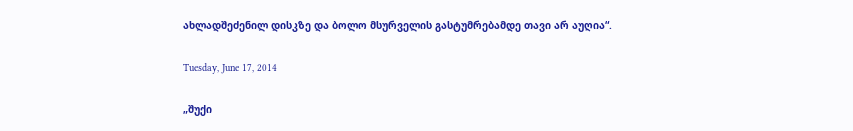ახლადშეძენილ დისკზე და ბოლო მსურველის გასტუმრებამდე თავი არ აუღია“.

Tuesday, June 17, 2014

„შუქი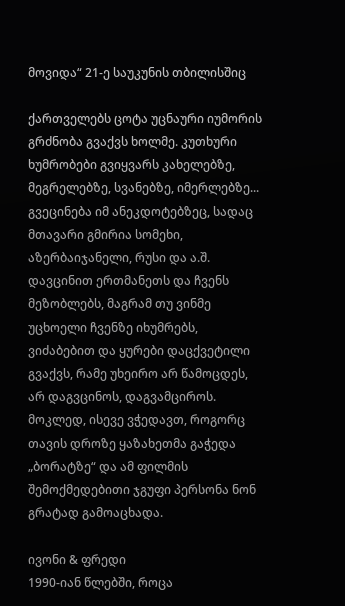მოვიდა“ 21-ე საუკუნის თბილისშიც

ქართველებს ცოტა უცნაური იუმორის გრძნობა გვაქვს ხოლმე. კუთხური ხუმრობები გვიყვარს კახელებზე, მეგრელებზე, სვანებზე, იმერლებზე... გვეცინება იმ ანეკდოტებზეც, სადაც მთავარი გმირია სომეხი, აზერბაიჯანელი, რუსი და ა.შ. დავცინით ერთმანეთს და ჩვენს მეზობლებს, მაგრამ თუ ვინმე უცხოელი ჩვენზე იხუმრებს, ვიძაბებით და ყურები დაცქვეტილი გვაქვს, რამე უხეირო არ წამოცდეს, არ დაგვცინოს, დაგვამციროს. მოკლედ, ისევე ვჭედავთ, როგორც თავის დროზე ყაზახეთმა გაჭედა „ბორატზე“ და ამ ფილმის შემოქმედებითი ჯგუფი პერსონა ნონ გრატად გამოაცხადა.

ივონი & ფრედი
1990-იან წლებში, როცა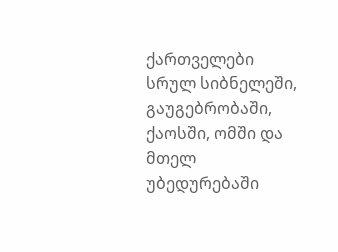ქართველები სრულ სიბნელეში, გაუგებრობაში, ქაოსში, ომში და მთელ უბედურებაში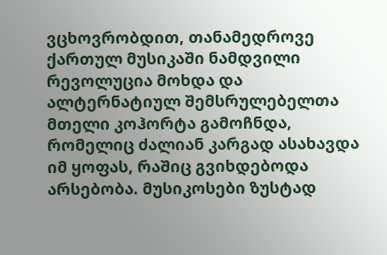ვცხოვრობდით, თანამედროვე ქართულ მუსიკაში ნამდვილი რევოლუცია მოხდა და ალტერნატიულ შემსრულებელთა მთელი კოჰორტა გამოჩნდა, რომელიც ძალიან კარგად ასახავდა იმ ყოფას, რაშიც გვიხდებოდა არსებობა. მუსიკოსები ზუსტად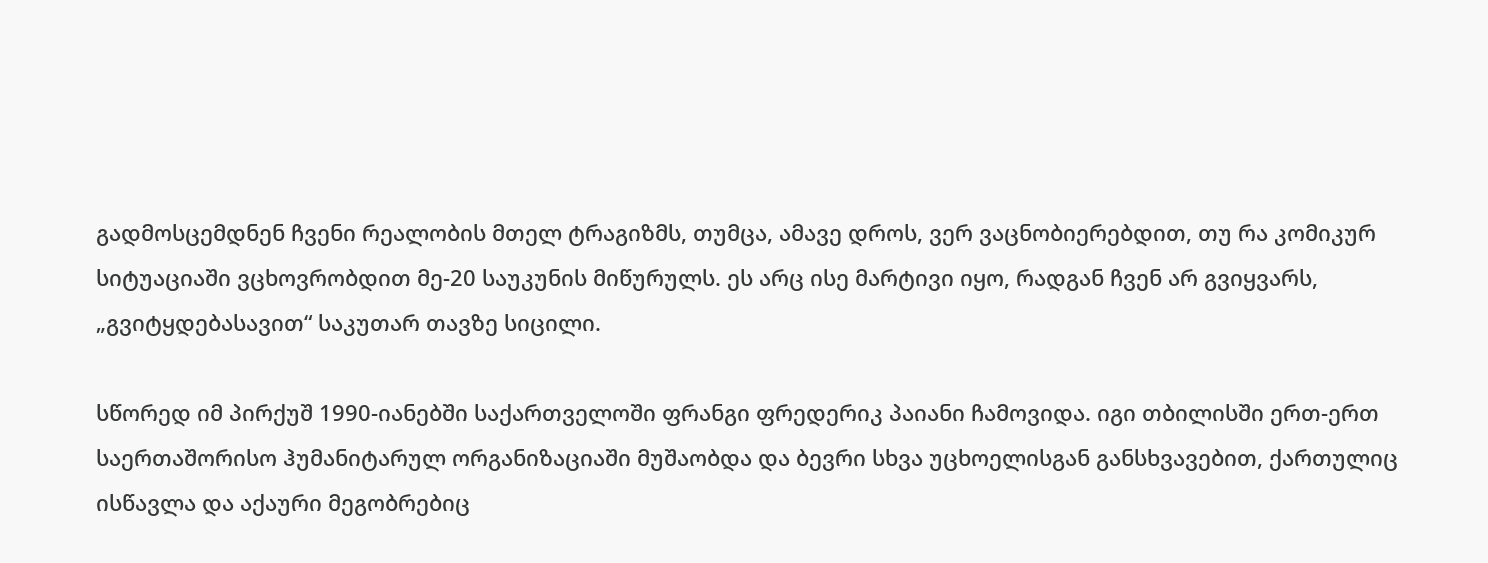გადმოსცემდნენ ჩვენი რეალობის მთელ ტრაგიზმს, თუმცა, ამავე დროს, ვერ ვაცნობიერებდით, თუ რა კომიკურ სიტუაციაში ვცხოვრობდით მე-20 საუკუნის მიწურულს. ეს არც ისე მარტივი იყო, რადგან ჩვენ არ გვიყვარს, „გვიტყდებასავით“ საკუთარ თავზე სიცილი.

სწორედ იმ პირქუშ 1990-იანებში საქართველოში ფრანგი ფრედერიკ პაიანი ჩამოვიდა. იგი თბილისში ერთ-ერთ საერთაშორისო ჰუმანიტარულ ორგანიზაციაში მუშაობდა და ბევრი სხვა უცხოელისგან განსხვავებით, ქართულიც ისწავლა და აქაური მეგობრებიც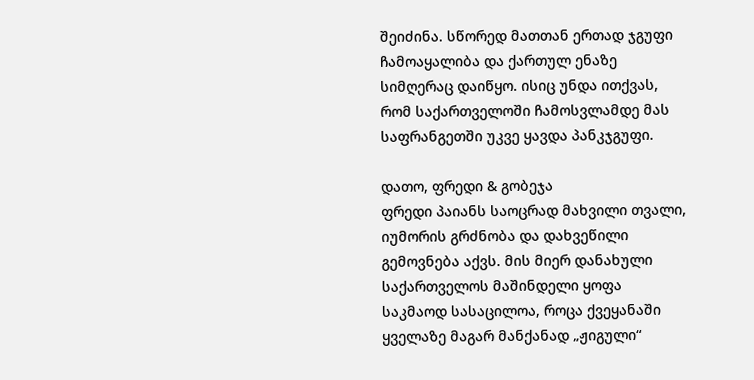შეიძინა. სწორედ მათთან ერთად ჯგუფი ჩამოაყალიბა და ქართულ ენაზე სიმღერაც დაიწყო. ისიც უნდა ითქვას, რომ საქართველოში ჩამოსვლამდე მას საფრანგეთში უკვე ყავდა პანკჯგუფი.

დათო, ფრედი & გობეჯა
ფრედი პაიანს საოცრად მახვილი თვალი, იუმორის გრძნობა და დახვეწილი გემოვნება აქვს. მის მიერ დანახული საქართველოს მაშინდელი ყოფა საკმაოდ სასაცილოა, როცა ქვეყანაში ყველაზე მაგარ მანქანად „ჟიგული“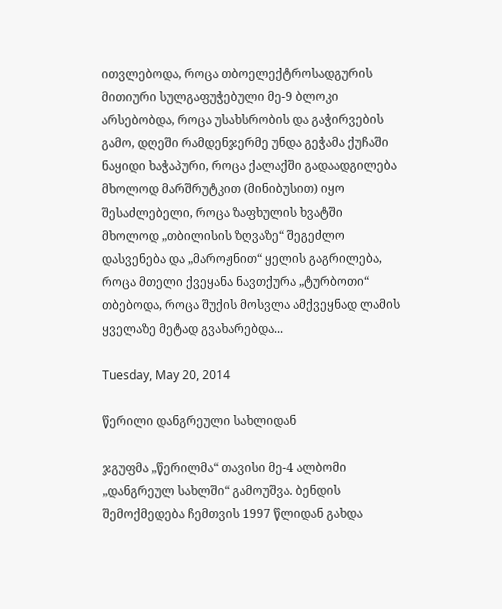ითვლებოდა, როცა თბოელექტროსადგურის მითიური სულგაფუჭებული მე-9 ბლოკი არსებობდა, როცა უსახსრობის და გაჭირვების გამო, დღეში რამდენჯერმე უნდა გეჭამა ქუჩაში ნაყიდი ხაჭაპური, როცა ქალაქში გადაადგილება მხოლოდ მარშრუტკით (მინიბუსით) იყო შესაძლებელი, როცა ზაფხულის ხვატში მხოლოდ „თბილისის ზღვაზე“ შეგეძლო დასვენება და „მაროჟნით“ ყელის გაგრილება, როცა მთელი ქვეყანა ნავთქურა „ტურბოთი“ თბებოდა, როცა შუქის მოსვლა ამქვეყნად ლამის ყველაზე მეტად გვახარებდა...

Tuesday, May 20, 2014

წერილი დანგრეული სახლიდან

ჯგუფმა „წერილმა“ თავისი მე-4 ალბომი „დანგრეულ სახლში“ გამოუშვა. ბენდის შემოქმედება ჩემთვის 1997 წლიდან გახდა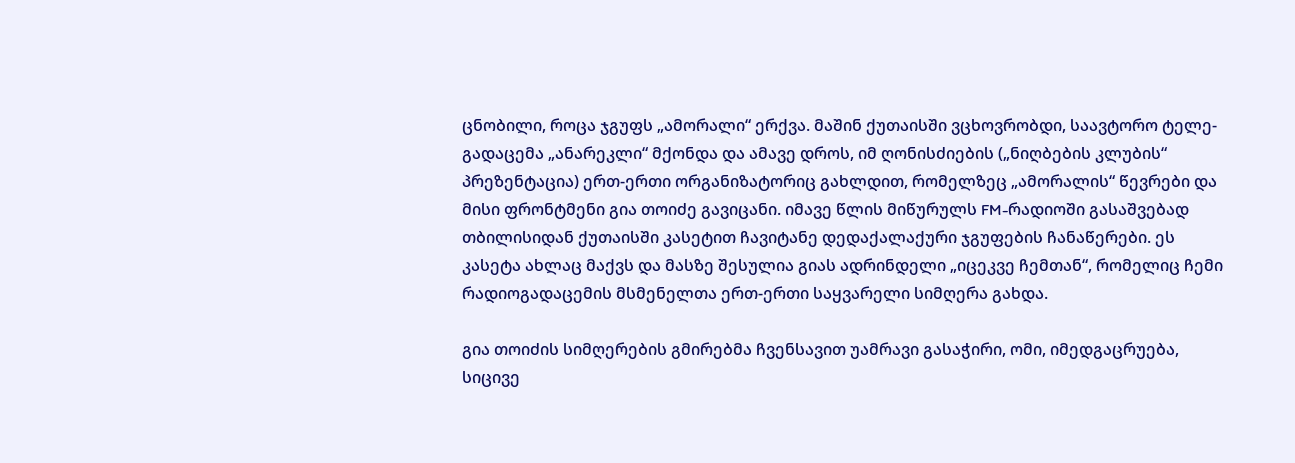ცნობილი, როცა ჯგუფს „ამორალი“ ერქვა. მაშინ ქუთაისში ვცხოვრობდი, საავტორო ტელე-გადაცემა „ანარეკლი“ მქონდა და ამავე დროს, იმ ღონისძიების („ნიღბების კლუბის“ პრეზენტაცია) ერთ-ერთი ორგანიზატორიც გახლდით, რომელზეც „ამორალის“ წევრები და მისი ფრონტმენი გია თოიძე გავიცანი. იმავე წლის მიწურულს FM-რადიოში გასაშვებად თბილისიდან ქუთაისში კასეტით ჩავიტანე დედაქალაქური ჯგუფების ჩანაწერები. ეს კასეტა ახლაც მაქვს და მასზე შესულია გიას ადრინდელი „იცეკვე ჩემთან“, რომელიც ჩემი რადიოგადაცემის მსმენელთა ერთ-ერთი საყვარელი სიმღერა გახდა.

გია თოიძის სიმღერების გმირებმა ჩვენსავით უამრავი გასაჭირი, ომი, იმედგაცრუება, სიცივე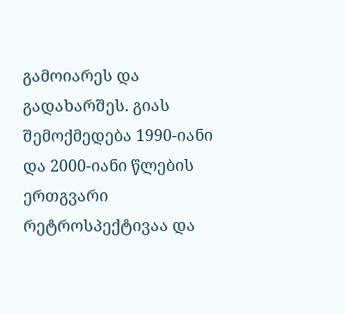გამოიარეს და გადახარშეს. გიას შემოქმედება 1990-იანი და 2000-იანი წლების ერთგვარი რეტროსპექტივაა და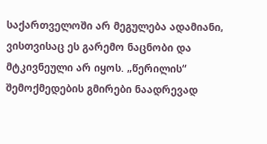საქართველოში არ მეგულება ადამიანი, ვისთვისაც ეს გარემო ნაცნობი და მტკივნეული არ იყოს. „წერილის“ შემოქმედების გმირები ნაადრევად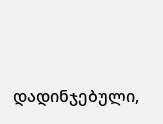დადინჯებული,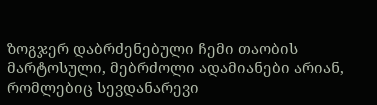ზოგჯერ დაბრძენებული ჩემი თაობის მარტოსული, მებრძოლი ადამიანები არიან, რომლებიც სევდანარევი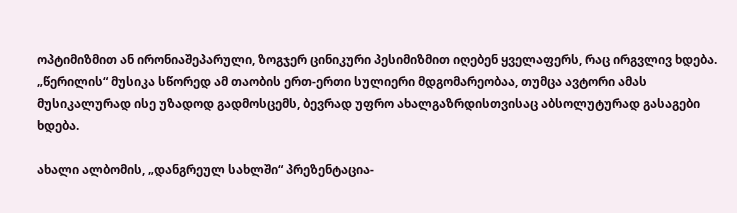ოპტიმიზმით ან ირონიაშეპარული, ზოგჯერ ცინიკური პესიმიზმით იღებენ ყველაფერს, რაც ირგვლივ ხდება. „წერილის“ მუსიკა სწორედ ამ თაობის ერთ-ერთი სულიერი მდგომარეობაა, თუმცა ავტორი ამას მუსიკალურად ისე უზადოდ გადმოსცემს, ბევრად უფრო ახალგაზრდისთვისაც აბსოლუტურად გასაგები ხდება.

ახალი ალბომის, „დანგრეულ სახლში“ პრეზენტაცია-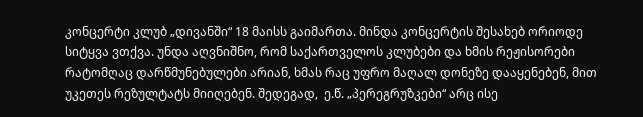კონცერტი კლუბ „დივანში“ 18 მაისს გაიმართა. მინდა კონცერტის შესახებ ორიოდე სიტყვა ვთქვა. უნდა აღვნიშნო, რომ საქართველოს კლუბები და ხმის რეჟისორები რატომღაც დარწმუნებულები არიან, ხმას რაც უფრო მაღალ დონეზე დააყენებენ, მით უკეთეს რეზულტატს მიიღებენ. შედეგად,  ე.წ. „პერეგრუზკები“ არც ისე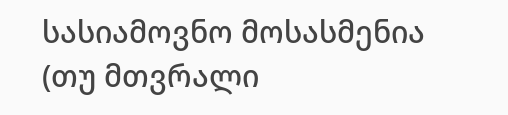სასიამოვნო მოსასმენია (თუ მთვრალი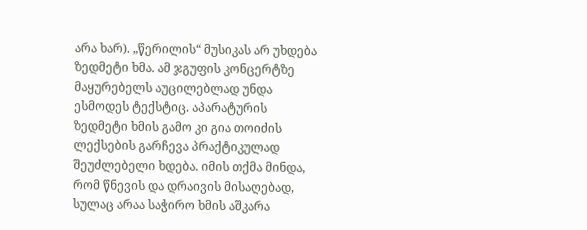არა ხარ). „წერილის“ მუსიკას არ უხდება ზედმეტი ხმა. ამ ჯგუფის კონცერტზე მაყურებელს აუცილებლად უნდა ესმოდეს ტექსტიც. აპარატურის ზედმეტი ხმის გამო კი გია თოიძის ლექსების გარჩევა პრაქტიკულად შეუძლებელი ხდება. იმის თქმა მინდა, რომ წნევის და დრაივის მისაღებად, სულაც არაა საჭირო ხმის აშკარა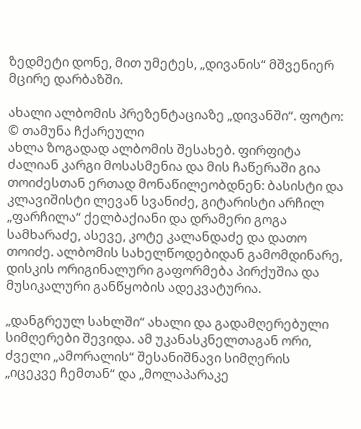ზედმეტი დონე, მით უმეტეს, „დივანის“ მშვენიერ მცირე დარბაზში.

ახალი ალბომის პრეზენტაციაზე „დივანში“. ფოტო: © თამუნა ჩქარეული
ახლა ზოგადად ალბომის შესახებ. ფირფიტა ძალიან კარგი მოსასმენია და მის ჩაწერაში გია თოიძესთან ერთად მონაწილეობდნენ: ბასისტი და კლავიშისტი ლევან სვანიძე, გიტარისტი არჩილ „ფარჩილა“ ქელბაქიანი და დრამერი გოგა სამხარაძე, ასევე, კოტე კალანდაძე და დათო თოიძე. ალბომის სახელწოდებიდან გამომდინარე, დისკის ორიგინალური გაფორმება პირქუშია და მუსიკალური განწყობის ადეკვატურია.

„დანგრეულ სახლში“ ახალი და გადამღერებული სიმღერები შევიდა. ამ უკანასკნელთაგან ორი, ძველი „ამორალის“ შესანიშნავი სიმღერის „იცეკვე ჩემთან“ და „მოლაპარაკე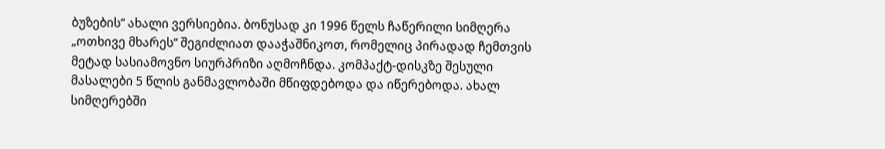ბუზების“ ახალი ვერსიებია. ბონუსად კი 1996 წელს ჩაწერილი სიმღერა „ოთხივე მხარეს“ შეგიძლიათ დააჭაშნიკოთ, რომელიც პირადად ჩემთვის მეტად სასიამოვნო სიურპრიზი აღმოჩნდა. კომპაქტ-დისკზე შესული მასალები 5 წლის განმავლობაში მწიფდებოდა და იწერებოდა. ახალ სიმღერებში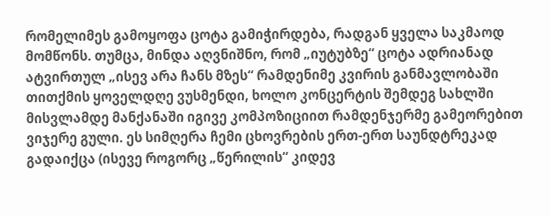რომელიმეს გამოყოფა ცოტა გამიჭირდება, რადგან ყველა საკმაოდ მომწონს. თუმცა, მინდა აღვნიშნო, რომ „იუტუბზე“ ცოტა ადრიანად ატვირთულ „ისევ არა ჩანს მზეს“ რამდენიმე კვირის განმავლობაში თითქმის ყოველდღე ვუსმენდი, ხოლო კონცერტის შემდეგ სახლში მისვლამდე მანქანაში იგივე კომპოზიციით რამდენჯერმე გამეორებით ვიჯერე გული. ეს სიმღერა ჩემი ცხოვრების ერთ-ერთ საუნდტრეკად გადაიქცა (ისევე როგორც „წერილის“ კიდევ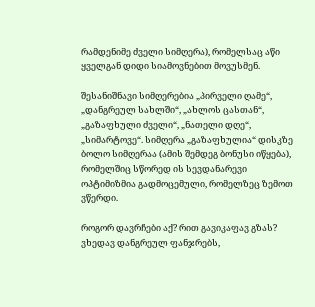რამდენიმე ძველი სიმღერა), რომელსაც აწი ყველგან დიდი სიამოვნებით მოვუსმენ.

შესანიშნავი სიმღერებია „პირველი ღამე“, „დანგრეულ სახლში“, „ახლოს ცასთან“, „გაზაფხული ძველი“, „ნათელი დღე“, „სიმარტოვე“. სიმღერა „გაზაფხულია“ დისკზე ბოლო სიმღერაა (ამის შემდეგ ბონუსი იწყება), რომელშიც სწორედ ის სევდანარევი ოპტიმიზმია გადმოცემული, რომელზეც ზემოთ ვწერდი.

როგორ დავრჩები აქ? რით გავიკაფავ გზას?
ვხედავ დანგრეულ ფანჯრებს,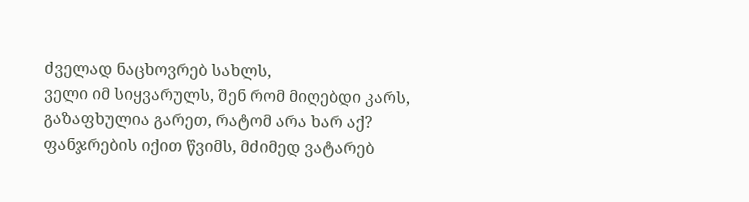ძველად ნაცხოვრებ სახლს,
ველი იმ სიყვარულს, შენ რომ მიღებდი კარს,
გაზაფხულია გარეთ, რატომ არა ხარ აქ?
ფანჯრების იქით წვიმს, მძიმედ ვატარებ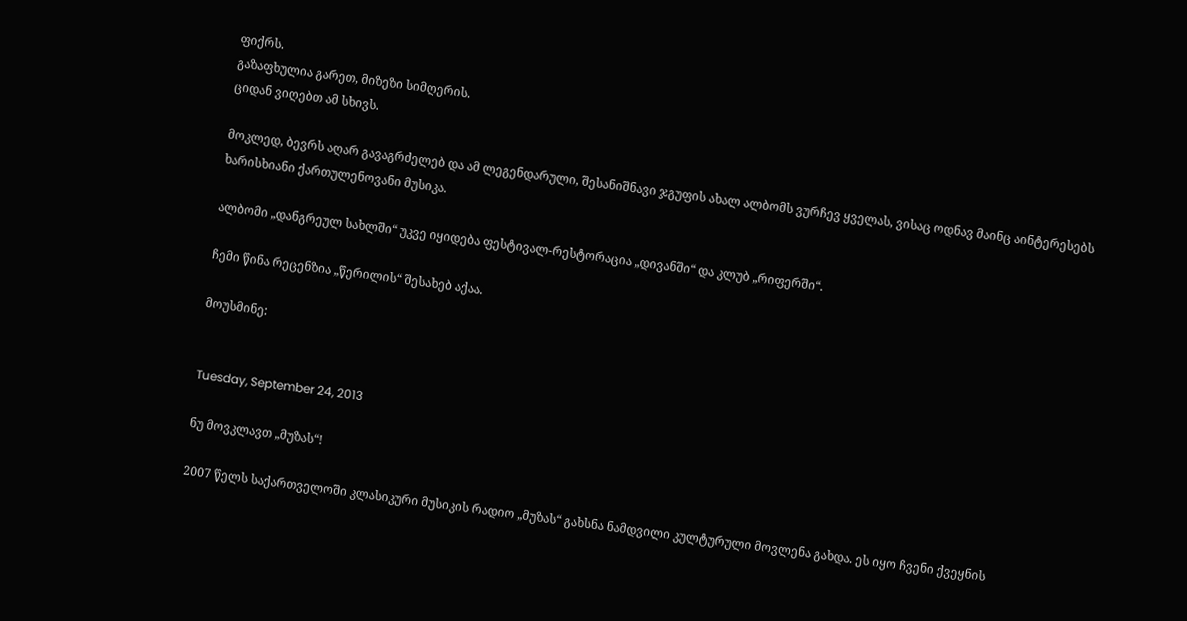ფიქრს.
გაზაფხულია გარეთ, მიზეზი სიმღერის.
ციდან ვიღებთ ამ სხივს.

მოკლედ, ბევრს აღარ გავაგრძელებ და ამ ლეგენდარული, შესანიშნავი ჯგუფის ახალ ალბომს ვურჩევ ყველას, ვისაც ოდნავ მაინც აინტერესებს ხარისხიანი ქართულენოვანი მუსიკა.

ალბომი „დანგრეულ სახლში“ უკვე იყიდება ფესტივალ-რესტორაცია „დივანში“ და კლუბ „რიფერში“.

ჩემი წინა რეცენზია „წერილის“ შესახებ აქაა.

მოუსმინე:


Tuesday, September 24, 2013

ნუ მოვკლავთ „მუზას“!

2007 წელს საქართველოში კლასიკური მუსიკის რადიო „მუზას“ გახსნა ნამდვილი კულტურული მოვლენა გახდა. ეს იყო ჩვენი ქვეყნის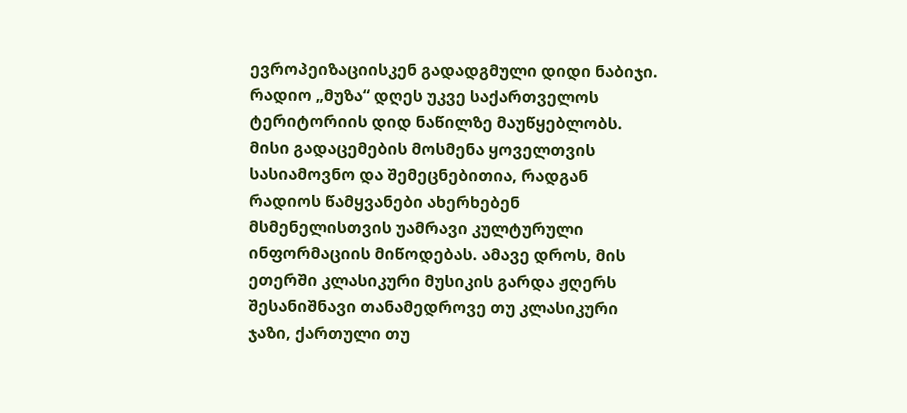ევროპეიზაციისკენ გადადგმული დიდი ნაბიჯი. რადიო „მუზა“ დღეს უკვე საქართველოს ტერიტორიის დიდ ნაწილზე მაუწყებლობს. მისი გადაცემების მოსმენა ყოველთვის სასიამოვნო და შემეცნებითია, რადგან რადიოს წამყვანები ახერხებენ მსმენელისთვის უამრავი კულტურული ინფორმაციის მიწოდებას. ამავე დროს, მის ეთერში კლასიკური მუსიკის გარდა ჟღერს შესანიშნავი თანამედროვე თუ კლასიკური ჯაზი, ქართული თუ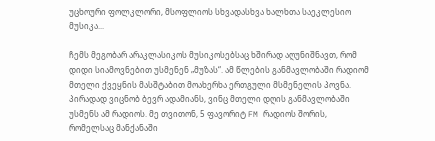უცხოური ფოლკლორი, მსოფლიოს სხვადასხვა ხალხთა საეკლესიო მუსიკა...

ჩემს მეგობარ არაკლასიკოს მუსიკოსებსაც ხშირად აღუნიშნავთ, რომ დიდი სიამოვნებით უსმენენ „მუზას“. ამ წლების განმავლობაში რადიომ მთელი ქვეყნის მასშტაბით მოახერხა ერთგული მსმენელის პოვნა. პირადად ვიცნობ ბევრ ადამიანს, ვინც მთელი დღის განმავლობაში უსმენს ამ რადიოს. მე თვითონ, 5 ფავორიტ FM რადიოს შორის, რომელსაც მანქანაში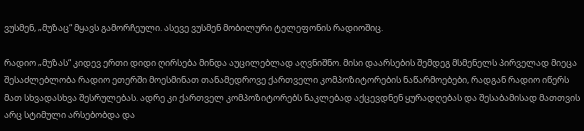ვუსმენ, „მუზაც“ მყავს გამორჩეული. ასევე ვუსმენ მობილური ტელეფონის რადიოშიც.

რადიო „მუზას“ კიდევ ერთი დიდი ღირსება მინდა აუცილებლად აღვნიშნო. მისი დაარსების შემდეგ მსმენელს პირველად მიეცა შესაძლებლობა რადიო ეთერში მოესმინათ თანამედროვე ქართველი კომპოზიტორების ნაწარმოებები, რადგან რადიო იწერს მათ სხვადასხვა შესრულებას. ადრე კი ქართველ კომპოზიტორებს ნაკლებად აქცევდნენ ყურადღებას და შესაბამისად მათთვის არც სტიმული არსებობდა და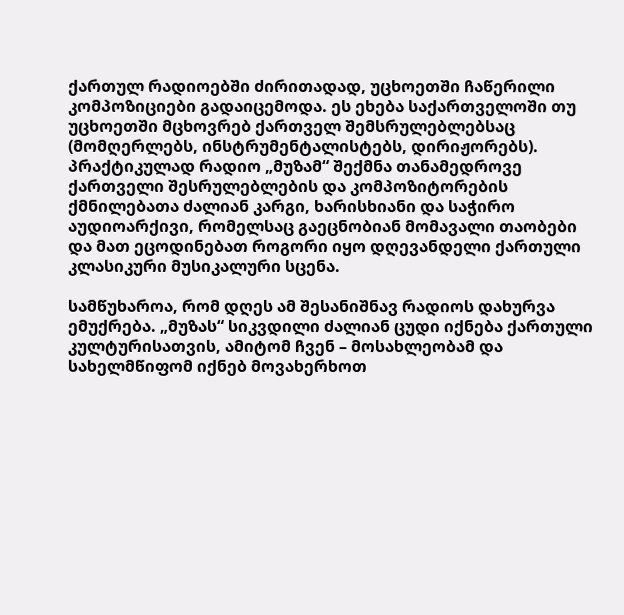ქართულ რადიოებში ძირითადად, უცხოეთში ჩაწერილი კომპოზიციები გადაიცემოდა. ეს ეხება საქართველოში თუ უცხოეთში მცხოვრებ ქართველ შემსრულებლებსაც (მომღერლებს, ინსტრუმენტალისტებს, დირიჟორებს). პრაქტიკულად რადიო „მუზამ“ შექმნა თანამედროვე ქართველი შესრულებლების და კომპოზიტორების ქმნილებათა ძალიან კარგი, ხარისხიანი და საჭირო აუდიოარქივი, რომელსაც გაეცნობიან მომავალი თაობები და მათ ეცოდინებათ როგორი იყო დღევანდელი ქართული კლასიკური მუსიკალური სცენა.

სამწუხაროა, რომ დღეს ამ შესანიშნავ რადიოს დახურვა ემუქრება. „მუზას“ სიკვდილი ძალიან ცუდი იქნება ქართული კულტურისათვის, ამიტომ ჩვენ – მოსახლეობამ და სახელმწიფომ იქნებ მოვახერხოთ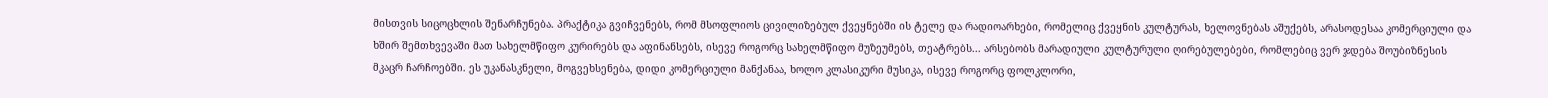მისთვის სიცოცხლის შენარჩუნება. პრაქტიკა გვიჩვენებს, რომ მსოფლიოს ცივილიზებულ ქვეყნებში ის ტელე და რადიოარხები, რომელიც ქვეყნის კულტურას, ხელოვნებას აშუქებს, არასოდესაა კომერციული და ხშირ შემთხვევაში მათ სახელმწიფო კურირებს და აფინანსებს, ისევე როგორც სახელმწიფო მუზეუმებს, თეატრებს... არსებობს მარადიული კულტურული ღირებულებები, რომლებიც ვერ ჯდება შოუბიზნესის მკაცრ ჩარჩოებში. ეს უკანასკნელი, მოგვეხსენება, დიდი კომერციული მანქანაა, ხოლო კლასიკური მუსიკა, ისევე როგორც ფოლკლორი,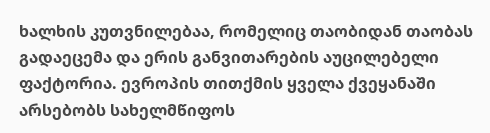ხალხის კუთვნილებაა, რომელიც თაობიდან თაობას გადაეცემა და ერის განვითარების აუცილებელი ფაქტორია. ევროპის თითქმის ყველა ქვეყანაში არსებობს სახელმწიფოს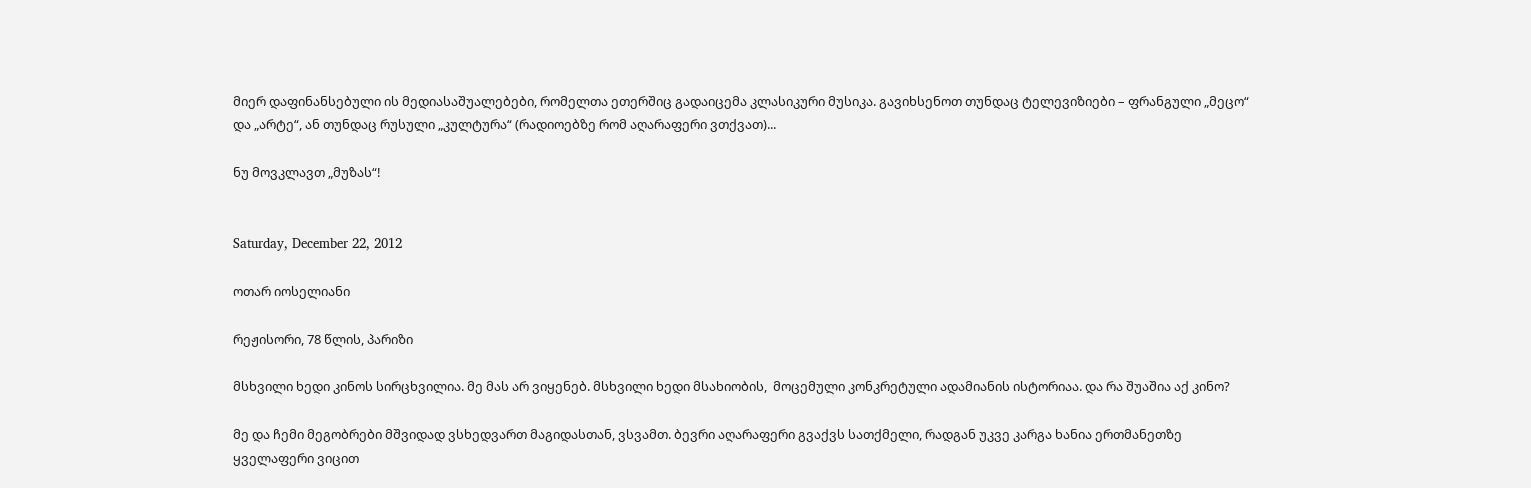მიერ დაფინანსებული ის მედიასაშუალებები, რომელთა ეთერშიც გადაიცემა კლასიკური მუსიკა. გავიხსენოთ თუნდაც ტელევიზიები – ფრანგული „მეცო“ და „არტე“, ან თუნდაც რუსული „კულტურა“ (რადიოებზე რომ აღარაფერი ვთქვათ)...

ნუ მოვკლავთ „მუზას“!


Saturday, December 22, 2012

ოთარ იოსელიანი

რეჟისორი, 78 წლის, პარიზი

მსხვილი ხედი კინოს სირცხვილია. მე მას არ ვიყენებ. მსხვილი ხედი მსახიობის,  მოცემული კონკრეტული ადამიანის ისტორიაა. და რა შუაშია აქ კინო?

მე და ჩემი მეგობრები მშვიდად ვსხედვართ მაგიდასთან, ვსვამთ. ბევრი აღარაფერი გვაქვს სათქმელი, რადგან უკვე კარგა ხანია ერთმანეთზე ყველაფერი ვიცით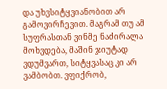და უხვსიტყვიანობით არ გამოვირჩევით. მაგრამ თუ ამ სუფრასთან ვინმე ნაძირალა მოხვდება, მაშინ ჯიუტად ვდუმვართ, სიტყვასაც კი არ ვამბობთ. ვფიქრობ,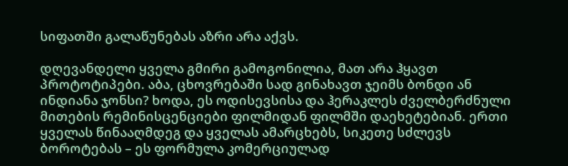სიფათში გალაწუნებას აზრი არა აქვს.

დღევანდელი ყველა გმირი გამოგონილია, მათ არა ჰყავთ პროტოტიპები. აბა, ცხოვრებაში სად გინახავთ ჯეიმს ბონდი ან ინდიანა ჯონსი? ხოდა, ეს ოდისევსისა და ჰერაკლეს ძველბერძნული მითების რემინისცენციები ფილმიდან ფილმში დაეხეტებიან. ერთი ყველას წინააღმდეგ და ყველას ამარცხებს, სიკეთე სძლევს ბოროტებას – ეს ფორმულა კომერციულად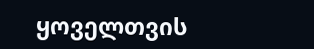ყოველთვის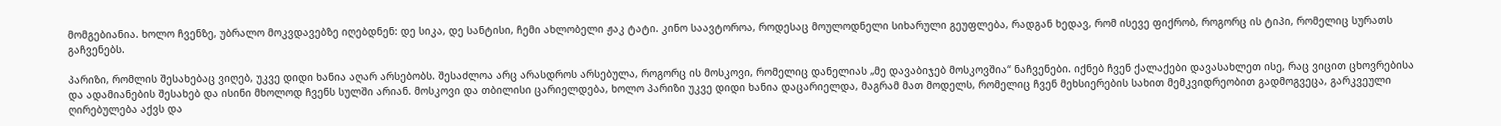მომგებიანია. ხოლო ჩვენზე, უბრალო მოკვდავებზე იღებდნენ: დე სიკა, დე სანტისი, ჩემი ახლობელი ჟაკ ტატი. კინო საავტოროა, როდესაც მოულოდნელი სიხარული გეუფლება, რადგან ხედავ, რომ ისევე ფიქრობ, როგორც ის ტიპი, რომელიც სურათს გაჩვენებს.

პარიზი, რომლის შესახებაც ვიღებ, უკვე დიდი ხანია აღარ არსებობს. შესაძლოა არც არასდროს არსებულა, როგორც ის მოსკოვი, რომელიც დანელიას „მე დავაბიჯებ მოსკოვშია“ ნაჩვენები. იქნებ ჩვენ ქალაქები დავასახლეთ ისე, რაც ვიცით ცხოვრებისა და ადამიანების შესახებ და ისინი მხოლოდ ჩვენს სულში არიან. მოსკოვი და თბილისი ცარიელდება, ხოლო პარიზი უკვე დიდი ხანია დაცარიელდა, მაგრამ მათ მოდელს, რომელიც ჩვენ მეხსიერების სახით მემკვიდრეობით გადმოგვეცა, გარკვეული ღირებულება აქვს და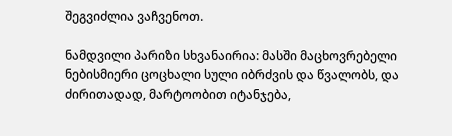შეგვიძლია ვაჩვენოთ.

ნამდვილი პარიზი სხვანაირია: მასში მაცხოვრებელი ნებისმიერი ცოცხალი სული იბრძვის და წვალობს, და ძირითადად, მარტოობით იტანჯება,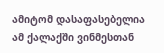ამიტომ დასაფასებელია ამ ქალაქში ვინმესთან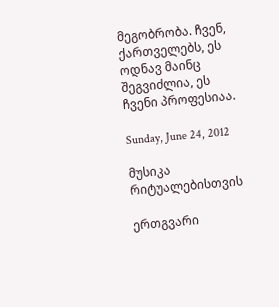მეგობრობა. ჩვენ, ქართველებს, ეს ოდნავ მაინც შეგვიძლია, ეს ჩვენი პროფესიაა.

Sunday, June 24, 2012

მუსიკა რიტუალებისთვის

ერთგვარი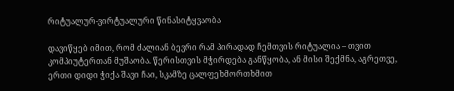რიტუალურ-ვირტუალური წინასიტყვაობა

დავიწყებ იმით, რომ ძალიან ბევრი რამ პირადად ჩემთვის რიტუალია – თვით კომპიუტერთან მუშაობა. წერისთვის მჭირდება განწყობა, ან მისი შექმნა, აგრეთვე, ერთი დიდი ჭიქა შავი ჩაი, სკამზე ცალფეხმორთხმით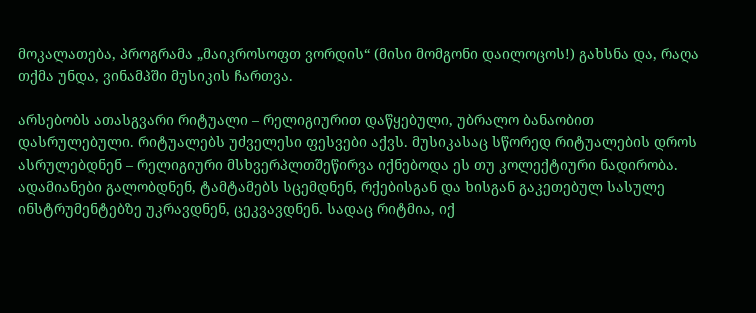მოკალათება, პროგრამა „მაიკროსოფთ ვორდის“ (მისი მომგონი დაილოცოს!) გახსნა და, რაღა თქმა უნდა, ვინამპში მუსიკის ჩართვა.

არსებობს ათასგვარი რიტუალი – რელიგიურით დაწყებული, უბრალო ბანაობით დასრულებული. რიტუალებს უძველესი ფესვები აქვს. მუსიკასაც სწორედ რიტუალების დროს ასრულებდნენ – რელიგიური მსხვერპლთშეწირვა იქნებოდა ეს თუ კოლექტიური ნადირობა. ადამიანები გალობდნენ, ტამტამებს სცემდნენ, რქებისგან და ხისგან გაკეთებულ სასულე ინსტრუმენტებზე უკრავდნენ, ცეკვავდნენ. სადაც რიტმია, იქ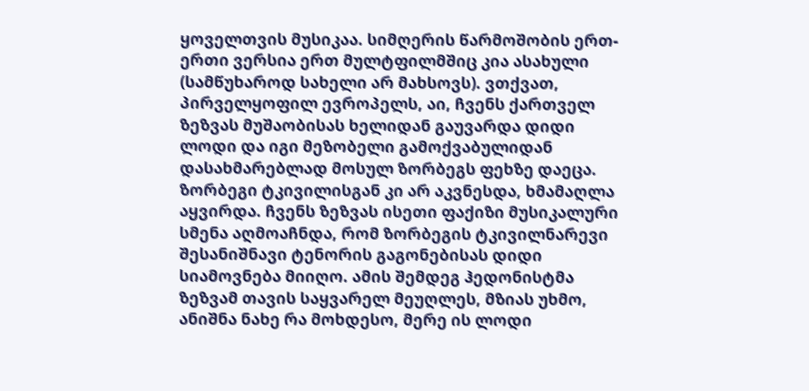ყოველთვის მუსიკაა. სიმღერის წარმოშობის ერთ-ერთი ვერსია ერთ მულტფილმშიც კია ასახული (სამწუხაროდ სახელი არ მახსოვს). ვთქვათ, პირველყოფილ ევროპელს, აი, ჩვენს ქართველ ზეზვას მუშაობისას ხელიდან გაუვარდა დიდი ლოდი და იგი მეზობელი გამოქვაბულიდან დასახმარებლად მოსულ ზორბეგს ფეხზე დაეცა. ზორბეგი ტკივილისგან კი არ აკვნესდა, ხმამაღლა აყვირდა. ჩვენს ზეზვას ისეთი ფაქიზი მუსიკალური სმენა აღმოაჩნდა, რომ ზორბეგის ტკივილნარევი შესანიშნავი ტენორის გაგონებისას დიდი სიამოვნება მიიღო. ამის შემდეგ ჰედონისტმა ზეზვამ თავის საყვარელ მეუღლეს, მზიას უხმო, ანიშნა ნახე რა მოხდესო, მერე ის ლოდი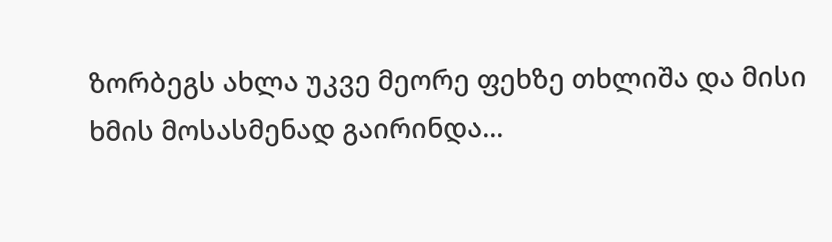ზორბეგს ახლა უკვე მეორე ფეხზე თხლიშა და მისი ხმის მოსასმენად გაირინდა...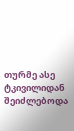თურმე ასე ტკივილიდან შეიძლებოდა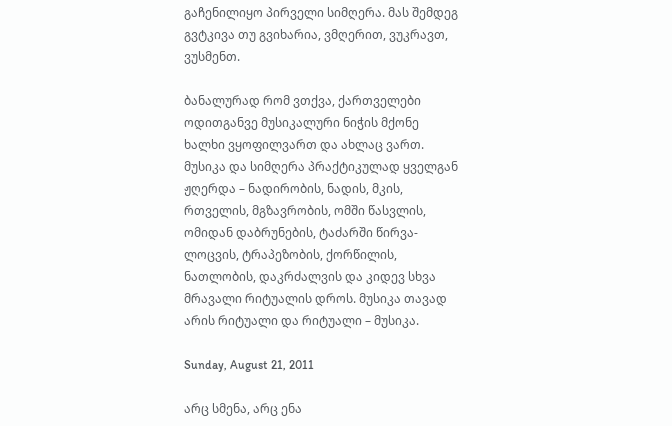გაჩენილიყო პირველი სიმღერა. მას შემდეგ გვტკივა თუ გვიხარია, ვმღერით, ვუკრავთ, ვუსმენთ.

ბანალურად რომ ვთქვა, ქართველები ოდითგანვე მუსიკალური ნიჭის მქონე ხალხი ვყოფილვართ და ახლაც ვართ. მუსიკა და სიმღერა პრაქტიკულად ყველგან ჟღერდა – ნადირობის, ნადის, მკის, რთველის, მგზავრობის, ომში წასვლის, ომიდან დაბრუნების, ტაძარში წირვა-ლოცვის, ტრაპეზობის, ქორწილის, ნათლობის, დაკრძალვის და კიდევ სხვა მრავალი რიტუალის დროს. მუსიკა თავად არის რიტუალი და რიტუალი – მუსიკა.

Sunday, August 21, 2011

არც სმენა, არც ენა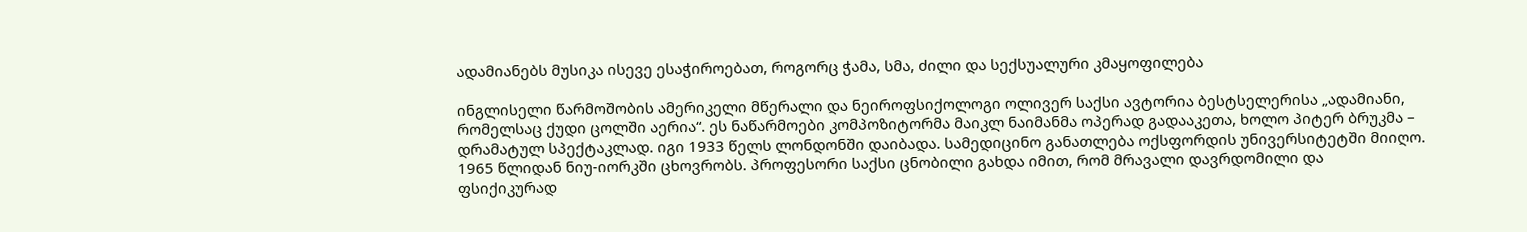ადამიანებს მუსიკა ისევე ესაჭიროებათ, როგორც ჭამა, სმა, ძილი და სექსუალური კმაყოფილება

ინგლისელი წარმოშობის ამერიკელი მწერალი და ნეიროფსიქოლოგი ოლივერ საქსი ავტორია ბესტსელერისა „ადამიანი, რომელსაც ქუდი ცოლში აერია“. ეს ნაწარმოები კომპოზიტორმა მაიკლ ნაიმანმა ოპერად გადააკეთა, ხოლო პიტერ ბრუკმა – დრამატულ სპექტაკლად. იგი 1933 წელს ლონდონში დაიბადა. სამედიცინო განათლება ოქსფორდის უნივერსიტეტში მიიღო. 1965 წლიდან ნიუ-იორკში ცხოვრობს. პროფესორი საქსი ცნობილი გახდა იმით, რომ მრავალი დავრდომილი და ფსიქიკურად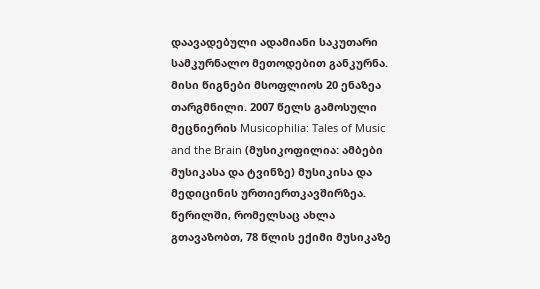დაავადებული ადამიანი საკუთარი სამკურნალო მეთოდებით განკურნა. მისი წიგნები მსოფლიოს 20 ენაზეა თარგმნილი. 2007 წელს გამოსული მეცნიერის Musicophilia: Tales of Music and the Brain (მუსიკოფილია: ამბები მუსიკასა და ტვინზე) მუსიკისა და მედიცინის ურთიერთკავშირზეა. წერილში, რომელსაც ახლა გთავაზობთ, 78 წლის ექიმი მუსიკაზე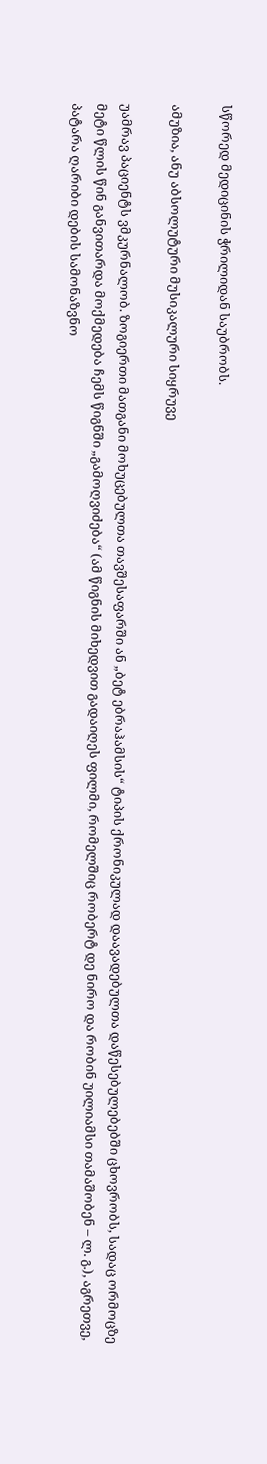სწორედ მედიცინის ჭრილიდან საუბრობს.

ამუზია, ანუ აბსოლუტური მუსიკალური სიყრუვე

უამრავ პაციენტს ვმკურნალობ. ზოგიერთი მათგანი მოხუცებულთა თავშესაფარში ან „ბეტ ებრაჰამსის“ ტიპის ქრონიკულად დაავადებულთა დაწესებულებებში ცხოვრობს, სადაც ორმოცზე მეტი წლის წინ განვითარდა მოქმედება ჩემს წიგნში „გამოღვიძება“ (ამ წიგნის მიხედვით გადაიღეს ფილმი, რომელშიც რობერტ დე ნირო და რობინ უილიამსი თამაშობენ – ლ. გ.), აგრეთვე, პატარა ღარიბი დების სამონაზვნო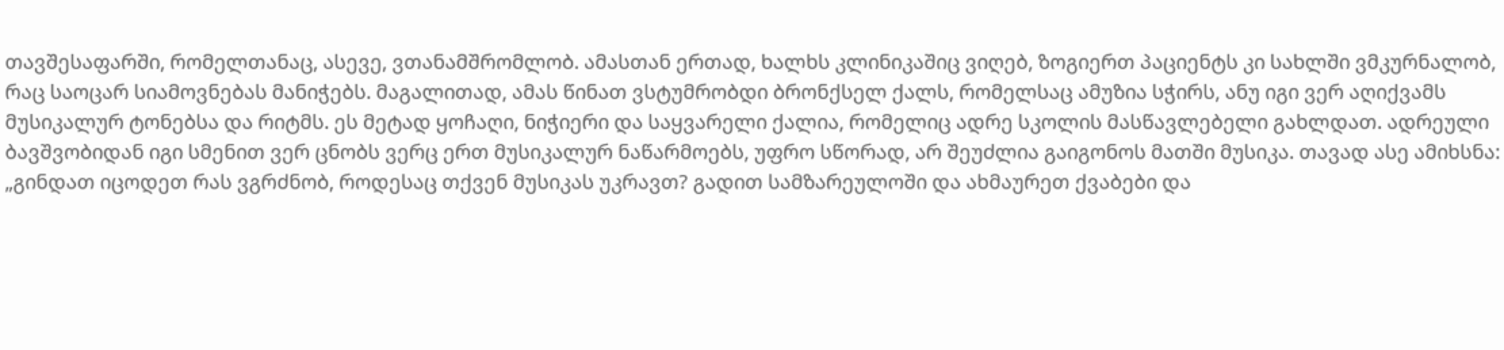თავშესაფარში, რომელთანაც, ასევე, ვთანამშრომლობ. ამასთან ერთად, ხალხს კლინიკაშიც ვიღებ, ზოგიერთ პაციენტს კი სახლში ვმკურნალობ, რაც საოცარ სიამოვნებას მანიჭებს. მაგალითად, ამას წინათ ვსტუმრობდი ბრონქსელ ქალს, რომელსაც ამუზია სჭირს, ანუ იგი ვერ აღიქვამს მუსიკალურ ტონებსა და რიტმს. ეს მეტად ყოჩაღი, ნიჭიერი და საყვარელი ქალია, რომელიც ადრე სკოლის მასწავლებელი გახლდათ. ადრეული ბავშვობიდან იგი სმენით ვერ ცნობს ვერც ერთ მუსიკალურ ნაწარმოებს, უფრო სწორად, არ შეუძლია გაიგონოს მათში მუსიკა. თავად ასე ამიხსნა: „გინდათ იცოდეთ რას ვგრძნობ, როდესაც თქვენ მუსიკას უკრავთ? გადით სამზარეულოში და ახმაურეთ ქვაბები და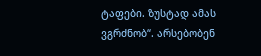ტაფები. ზუსტად ამას ვგრძნობ“. არსებობენ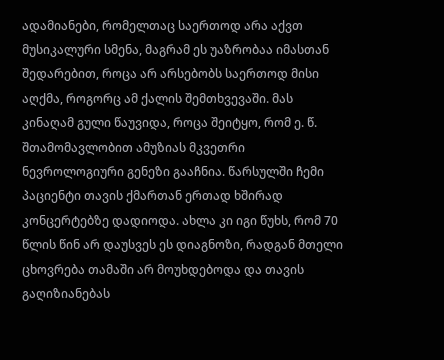ადამიანები, რომელთაც საერთოდ არა აქვთ მუსიკალური სმენა, მაგრამ ეს უაზრობაა იმასთან შედარებით, როცა არ არსებობს საერთოდ მისი აღქმა, როგორც ამ ქალის შემთხვევაში. მას კინაღამ გული წაუვიდა, როცა შეიტყო, რომ ე. წ. შთამომავლობით ამუზიას მკვეთრი ნევროლოგიური გენეზი გააჩნია. წარსულში ჩემი პაციენტი თავის ქმართან ერთად ხშირად კონცერტებზე დადიოდა. ახლა კი იგი წუხს, რომ 70 წლის წინ არ დაუსვეს ეს დიაგნოზი, რადგან მთელი ცხოვრება თამაში არ მოუხდებოდა და თავის გაღიზიანებას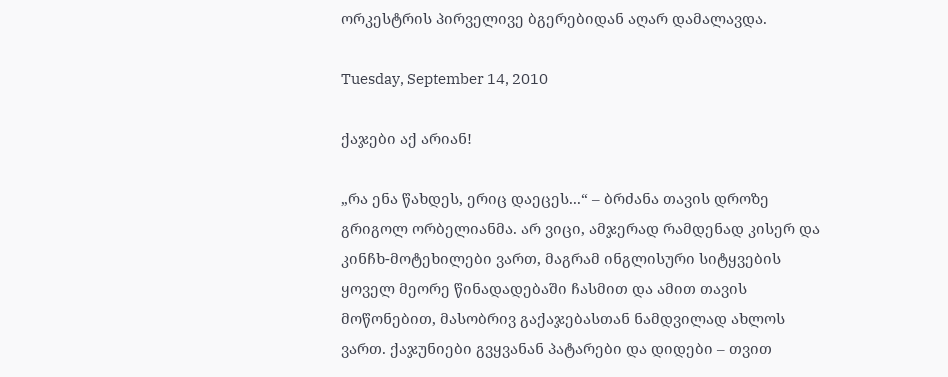ორკესტრის პირველივე ბგერებიდან აღარ დამალავდა.

Tuesday, September 14, 2010

ქაჯები აქ არიან!

„რა ენა წახდეს, ერიც დაეცეს...“ – ბრძანა თავის დროზე გრიგოლ ორბელიანმა. არ ვიცი, ამჯერად რამდენად კისერ და კინჩხ-მოტეხილები ვართ, მაგრამ ინგლისური სიტყვების ყოველ მეორე წინადადებაში ჩასმით და ამით თავის მოწონებით, მასობრივ გაქაჯებასთან ნამდვილად ახლოს ვართ. ქაჯუნიები გვყვანან პატარები და დიდები – თვით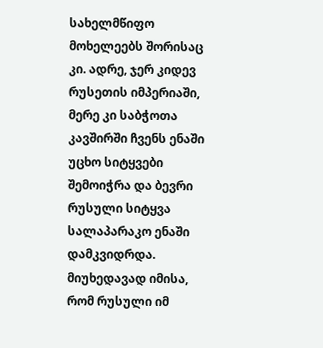სახელმწიფო მოხელეებს შორისაც კი. ადრე, ჯერ კიდევ რუსეთის იმპერიაში, მერე კი საბჭოთა კავშირში ჩვენს ენაში უცხო სიტყვები შემოიჭრა და ბევრი რუსული სიტყვა სალაპარაკო ენაში დამკვიდრდა. მიუხედავად იმისა, რომ რუსული იმ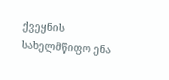ქვეყნის სახელმწიფო ენა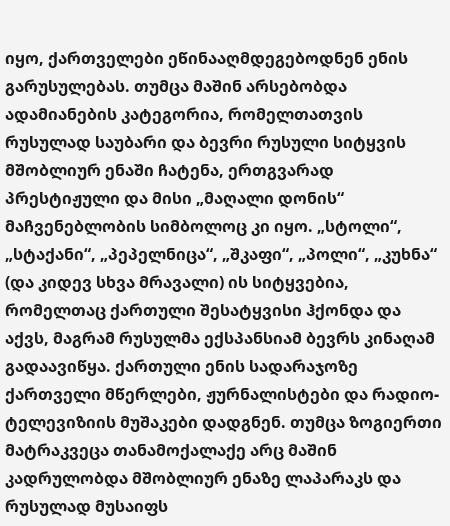იყო, ქართველები ეწინააღმდეგებოდნენ ენის გარუსულებას. თუმცა მაშინ არსებობდა ადამიანების კატეგორია, რომელთათვის რუსულად საუბარი და ბევრი რუსული სიტყვის მშობლიურ ენაში ჩატენა, ერთგვარად პრესტიჟული და მისი „მაღალი დონის“ მაჩვენებლობის სიმბოლოც კი იყო. „სტოლი“, „სტაქანი“, „პეპელნიცა“, „შკაფი“, „პოლი“, „კუხნა“ (და კიდევ სხვა მრავალი) ის სიტყვებია, რომელთაც ქართული შესატყვისი ჰქონდა და აქვს, მაგრამ რუსულმა ექსპანსიამ ბევრს კინაღამ გადაავიწყა. ქართული ენის სადარაჯოზე ქართველი მწერლები, ჟურნალისტები და რადიო-ტელევიზიის მუშაკები დადგნენ. თუმცა ზოგიერთი მატრაკვეცა თანამოქალაქე არც მაშინ კადრულობდა მშობლიურ ენაზე ლაპარაკს და რუსულად მუსაიფს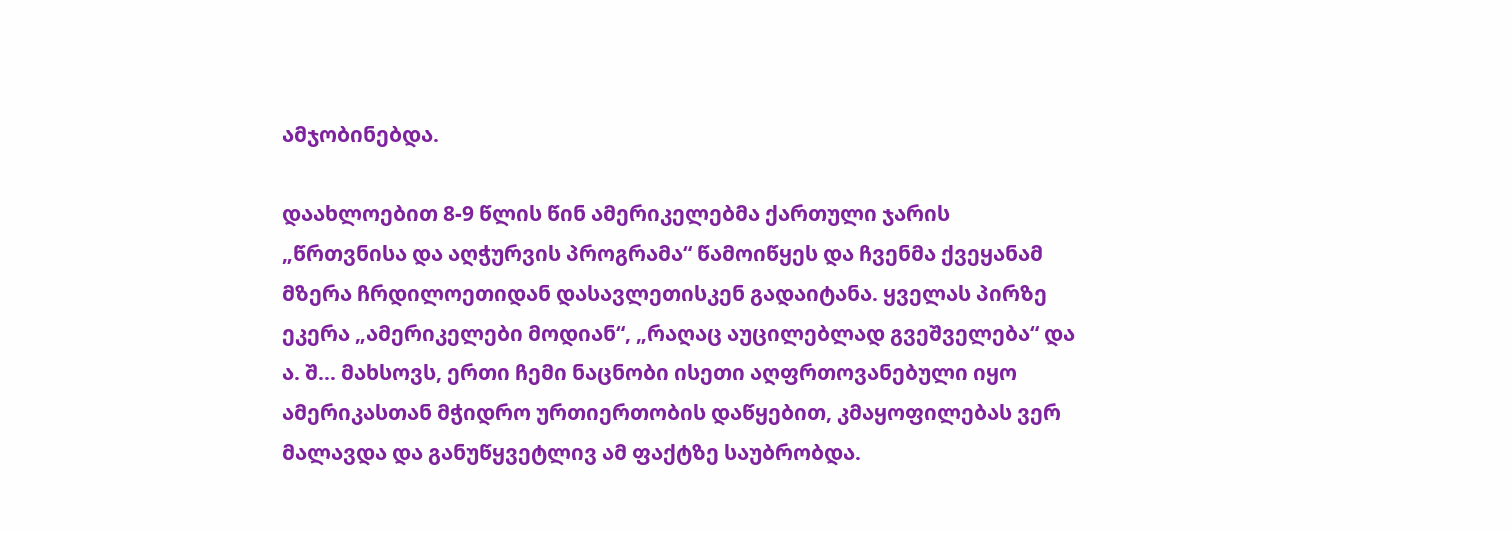ამჯობინებდა.

დაახლოებით 8-9 წლის წინ ამერიკელებმა ქართული ჯარის „წრთვნისა და აღჭურვის პროგრამა“ წამოიწყეს და ჩვენმა ქვეყანამ მზერა ჩრდილოეთიდან დასავლეთისკენ გადაიტანა. ყველას პირზე ეკერა „ამერიკელები მოდიან“, „რაღაც აუცილებლად გვეშველება“ და ა. შ... მახსოვს, ერთი ჩემი ნაცნობი ისეთი აღფრთოვანებული იყო ამერიკასთან მჭიდრო ურთიერთობის დაწყებით, კმაყოფილებას ვერ მალავდა და განუწყვეტლივ ამ ფაქტზე საუბრობდა.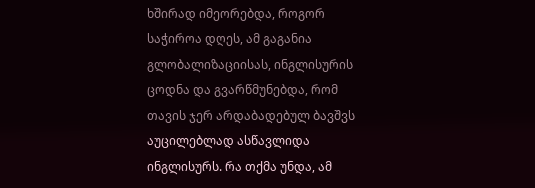ხშირად იმეორებდა, როგორ საჭიროა დღეს, ამ გაგანია გლობალიზაციისას, ინგლისურის ცოდნა და გვარწმუნებდა, რომ თავის ჯერ არდაბადებულ ბავშვს აუცილებლად ასწავლიდა ინგლისურს. რა თქმა უნდა, ამ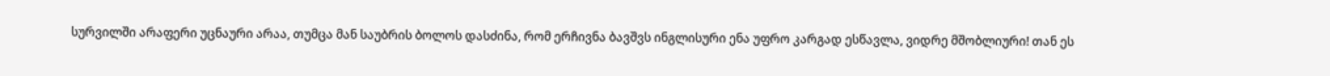სურვილში არაფერი უცნაური არაა, თუმცა მან საუბრის ბოლოს დასძინა, რომ ერჩივნა ბავშვს ინგლისური ენა უფრო კარგად ესწავლა, ვიდრე მშობლიური! თან ეს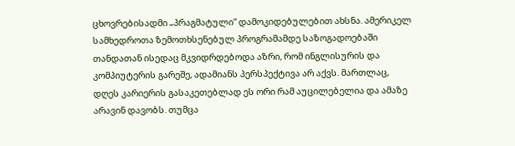ცხოვრებისადმი „პრაგმატული“ დამოკიდებულებით ახსნა. ამერიკელ სამხედროთა ზემოთხსენებულ პროგრამამდე საზოგადოებაში თანდათან ისედაც მკვიდრდებოდა აზრი, რომ ინგლისურის და კომპიუტერის გარეშე, ადამიანს პერსპექტივა არ აქვს. მართლაც, დღეს კარიერის გასაკეთებლად ეს ორი რამ აუცილებელია და ამაზე არავინ დავობს. თუმცა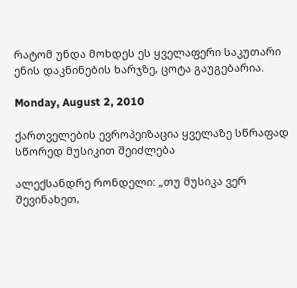რატომ უნდა მოხდეს ეს ყველაფერი საკუთარი ენის დაკნინების ხარჯზე, ცოტა გაუგებარია.

Monday, August 2, 2010

ქართველების ევროპეიზაცია ყველაზე სწრაფად სწორედ მუსიკით შეიძლება

ალექსანდრე რონდელი: „თუ მუსიკა ვერ შევინახეთ,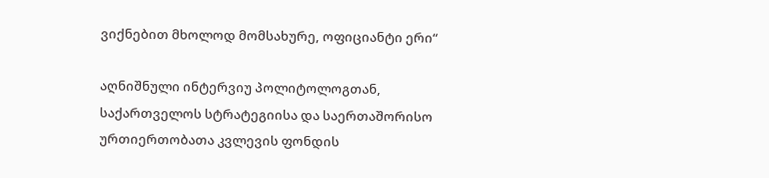ვიქნებით მხოლოდ მომსახურე, ოფიციანტი ერი“

აღნიშნული ინტერვიუ პოლიტოლოგთან, საქართველოს სტრატეგიისა და საერთაშორისო ურთიერთობათა კვლევის ფონდის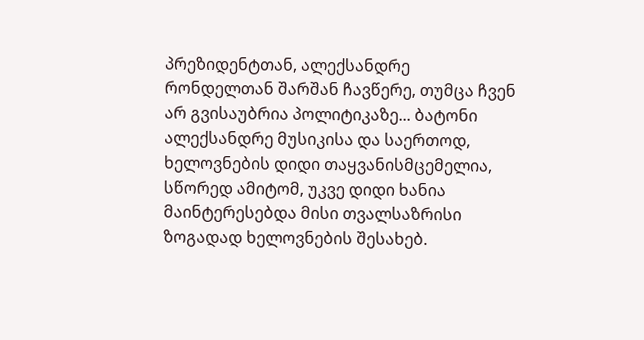პრეზიდენტთან, ალექსანდრე რონდელთან შარშან ჩავწერე, თუმცა ჩვენ არ გვისაუბრია პოლიტიკაზე... ბატონი ალექსანდრე მუსიკისა და საერთოდ, ხელოვნების დიდი თაყვანისმცემელია, სწორედ ამიტომ, უკვე დიდი ხანია მაინტერესებდა მისი თვალსაზრისი ზოგადად ხელოვნების შესახებ.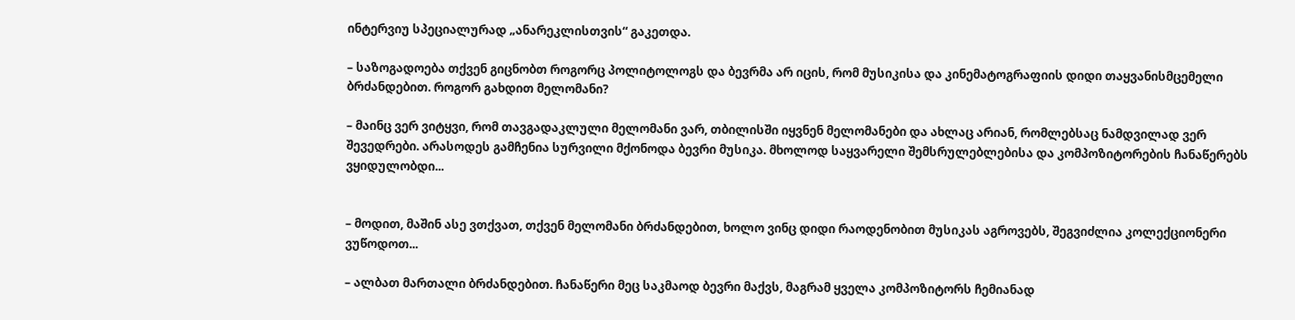ინტერვიუ სპეციალურად „ანარეკლისთვის“ გაკეთდა.

– საზოგადოება თქვენ გიცნობთ როგორც პოლიტოლოგს და ბევრმა არ იცის, რომ მუსიკისა და კინემატოგრაფიის დიდი თაყვანისმცემელი ბრძანდებით. როგორ გახდით მელომანი?

– მაინც ვერ ვიტყვი, რომ თავგადაკლული მელომანი ვარ, თბილისში იყვნენ მელომანები და ახლაც არიან, რომლებსაც ნამდვილად ვერ შევედრები. არასოდეს გამჩენია სურვილი მქონოდა ბევრი მუსიკა. მხოლოდ საყვარელი შემსრულებლებისა და კომპოზიტორების ჩანაწერებს ვყიდულობდი...


– მოდით, მაშინ ასე ვთქვათ, თქვენ მელომანი ბრძანდებით, ხოლო ვინც დიდი რაოდენობით მუსიკას აგროვებს, შეგვიძლია კოლექციონერი ვუწოდოთ...

– ალბათ მართალი ბრძანდებით. ჩანაწერი მეც საკმაოდ ბევრი მაქვს, მაგრამ ყველა კომპოზიტორს ჩემიანად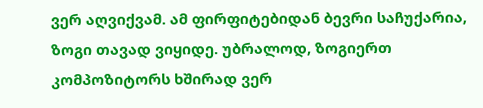ვერ აღვიქვამ. ამ ფირფიტებიდან ბევრი საჩუქარია, ზოგი თავად ვიყიდე. უბრალოდ, ზოგიერთ კომპოზიტორს ხშირად ვერ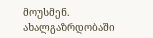მოუსმენ. ახალგაზრდობაში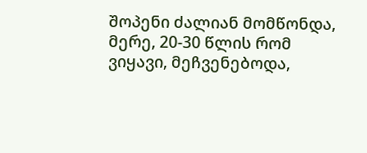შოპენი ძალიან მომწონდა, მერე, 20-30 წლის რომ ვიყავი, მეჩვენებოდა,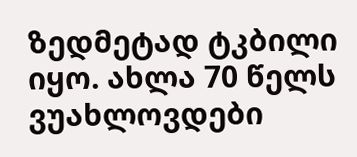ზედმეტად ტკბილი იყო. ახლა 70 წელს ვუახლოვდები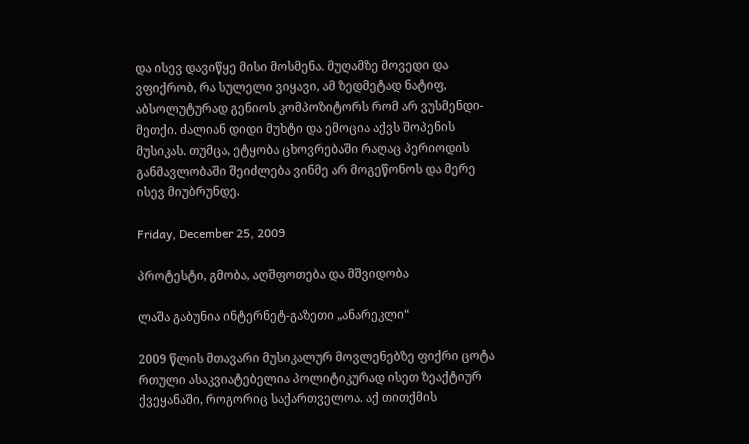და ისევ დავიწყე მისი მოსმენა. მუღამზე მოვედი და ვფიქრობ, რა სულელი ვიყავი, ამ ზედმეტად ნატიფ, აბსოლუტურად გენიოს კომპოზიტორს რომ არ ვუსმენდი-მეთქი. ძალიან დიდი მუხტი და ემოცია აქვს შოპენის მუსიკას. თუმცა, ეტყობა ცხოვრებაში რაღაც პერიოდის განმავლობაში შეიძლება ვინმე არ მოგეწონოს და მერე ისევ მიუბრუნდე.

Friday, December 25, 2009

პროტესტი, გმობა, აღშფოთება და მშვიდობა

ლაშა გაბუნია ინტერნეტ-გაზეთი „ანარეკლი“

2009 წლის მთავარი მუსიკალურ მოვლენებზე ფიქრი ცოტა რთული ასაკვიატებელია პოლიტიკურად ისეთ ზეაქტიურ ქვეყანაში, როგორიც საქართველოა. აქ თითქმის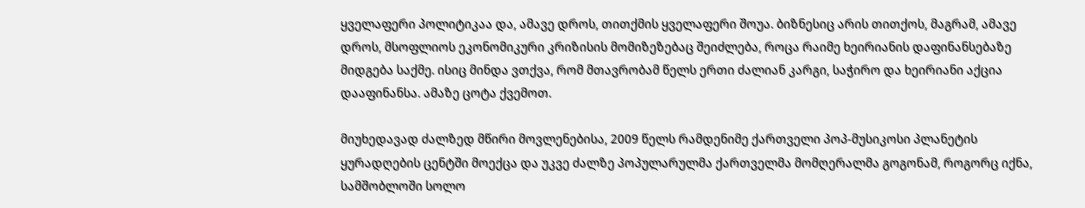ყველაფერი პოლიტიკაა და, ამავე დროს, თითქმის ყველაფერი შოუა. ბიზნესიც არის თითქოს, მაგრამ, ამავე დროს, მსოფლიოს ეკონომიკური კრიზისის მომიზეზებაც შეიძლება, როცა რაიმე ხეირიანის დაფინანსებაზე მიდგება საქმე. ისიც მინდა ვთქვა, რომ მთავრობამ წელს ერთი ძალიან კარგი, საჭირო და ხეირიანი აქცია დააფინანსა. ამაზე ცოტა ქვემოთ.

მიუხედავად ძალზედ მწირი მოვლენებისა, 2009 წელს რამდენიმე ქართველი პოპ-მუსიკოსი პლანეტის ყურადღების ცენტში მოექცა და უკვე ძალზე პოპულარულმა ქართველმა მომღერალმა გოგონამ, როგორც იქნა, სამშობლოში სოლო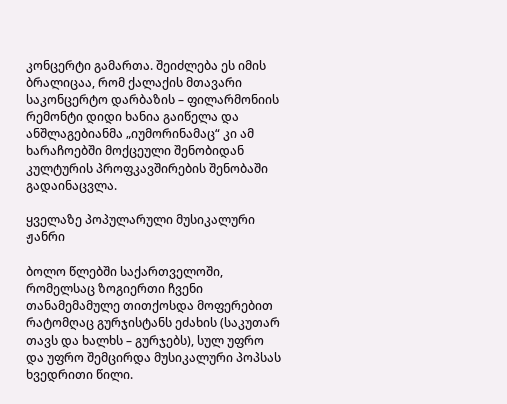კონცერტი გამართა. შეიძლება ეს იმის ბრალიცაა, რომ ქალაქის მთავარი საკონცერტო დარბაზის – ფილარმონიის რემონტი დიდი ხანია გაიწელა და ანშლაგებიანმა „იუმორინამაც“ კი ამ ხარაჩოებში მოქცეული შენობიდან კულტურის პროფკავშირების შენობაში გადაინაცვლა.

ყველაზე პოპულარული მუსიკალური ჟანრი

ბოლო წლებში საქართველოში, რომელსაც ზოგიერთი ჩვენი თანამემამულე თითქოსდა მოფერებით რატომღაც გურჯისტანს ეძახის (საკუთარ თავს და ხალხს – გურჯებს), სულ უფრო და უფრო შემცირდა მუსიკალური პოპსას ხვედრითი წილი.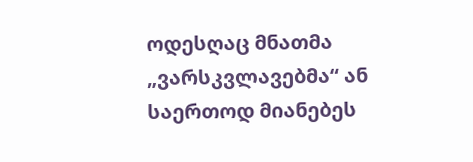ოდესღაც მნათმა „ვარსკვლავებმა“ ან საერთოდ მიანებეს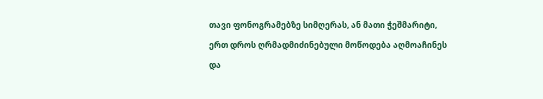თავი ფონოგრამებზე სიმღერას, ან მათი ჭეშმარიტი, ერთ დროს ღრმადმიძინებული მოწოდება აღმოაჩინეს და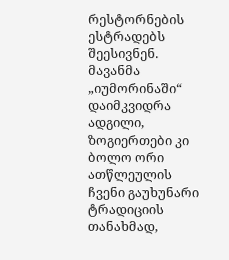რესტორნების ესტრადებს შეესივნენ. მავანმა „იუმორინაში“ დაიმკვიდრა ადგილი, ზოგიერთები კი ბოლო ორი ათწლეულის ჩვენი გაუხუნარი ტრადიციის თანახმად,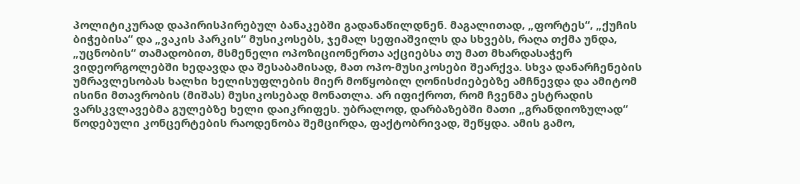პოლიტიკურად დაპირისპირებულ ბანაკებში გადანაწილდნენ. მაგალითად, „ფორტეს“, „ქუჩის ბიჭებისა“ და „ვაკის პარკის“ მუსიკოსებს, ჯემალ სეფიაშვილს და სხვებს, რაღა თქმა უნდა, „უცნობის“ თამადობით, მსმენელი ოპოზიციონერთა აქციებსა თუ მათ მხარდასაჭერ ვიდეორგოლებში ხედავდა და შესაბამისად, მათ ოპო-მუსიკოსები შეარქვა. სხვა დანარჩენების უმრავლესობას ხალხი ხელისუფლების მიერ მოწყობილ ღონისძიებებზე ამჩნევდა და ამიტომ ისინი მთავრობის (მიშას) მუსიკოსებად მონათლა. არ იფიქროთ, რომ ჩვენმა ესტრადის ვარსკვლავებმა გულებზე ხელი დაიკრიფეს. უბრალოდ, დარბაზებში მათი „გრანდიოზულად“ წოდებული კონცერტების რაოდენობა შემცირდა, ფაქტობრივად, შეწყდა. ამის გამო,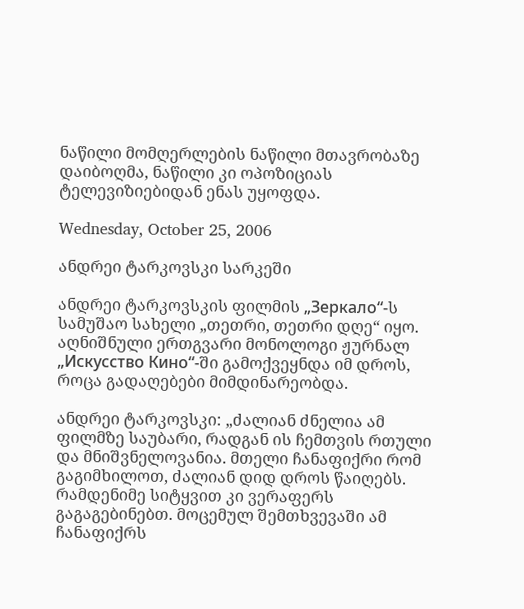ნაწილი მომღერლების ნაწილი მთავრობაზე დაიბოღმა, ნაწილი კი ოპოზიციას ტელევიზიებიდან ენას უყოფდა.

Wednesday, October 25, 2006

ანდრეი ტარკოვსკი სარკეში

ანდრეი ტარკოვსკის ფილმის „Зеркало“-ს სამუშაო სახელი „თეთრი, თეთრი დღე“ იყო. აღნიშნული ერთგვარი მონოლოგი ჟურნალ „Искусство Кино“-ში გამოქვეყნდა იმ დროს, როცა გადაღებები მიმდინარეობდა.

ანდრეი ტარკოვსკი: „ძალიან ძნელია ამ ფილმზე საუბარი, რადგან ის ჩემთვის რთული და მნიშვნელოვანია. მთელი ჩანაფიქრი რომ გაგიმხილოთ, ძალიან დიდ დროს წაიღებს. რამდენიმე სიტყვით კი ვერაფერს გაგაგებინებთ. მოცემულ შემთხვევაში ამ ჩანაფიქრს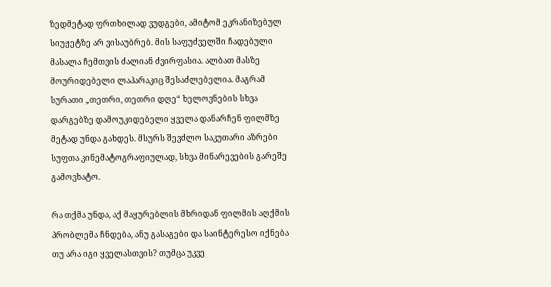ზედმეტად ფრთხილად ვუდგები, ამიტომ ეკრანიზებულ სიუჟეტზე არ ვისაუბრებ. მის საფუძველში ჩადებული მასალა ჩემთვის ძალიან ძვირფასია. ალბათ მასზე მოურიდებელი ლაპარაკიც შესაძლებელია. მაგრამ სურათი „თეთრი, თეთრი დღე“ ხელოვნების სხვა დარგებზე დამოუკიდებელი ყველა დანარჩენ ფილმზე მეტად უნდა გახდეს. მსურს შევძლო საკუთარი აზრები სუფთა კინემატოგრაფიულად, სხვა მინარევების გარეშე გამოვხატო.

რა თქმა უნდა, აქ მაყურებლის მხრიდან ფილმის აღქმის პრობლემა ჩნდება, ანუ გასაგები და საინტერესო იქნება თუ არა იგი ყველასთვის? თუმცა უკვე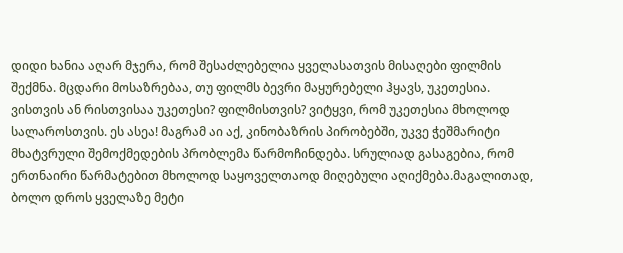დიდი ხანია აღარ მჯერა, რომ შესაძლებელია ყველასათვის მისაღები ფილმის შექმნა. მცდარი მოსაზრებაა, თუ ფილმს ბევრი მაყურებელი ჰყავს, უკეთესია. ვისთვის ან რისთვისაა უკეთესი? ფილმისთვის? ვიტყვი, რომ უკეთესია მხოლოდ სალაროსთვის. ეს ასეა! მაგრამ აი აქ, კინობაზრის პირობებში, უკვე ჭეშმარიტი მხატვრული შემოქმედების პრობლემა წარმოჩინდება. სრულიად გასაგებია, რომ ერთნაირი წარმატებით მხოლოდ საყოველთაოდ მიღებული აღიქმება.მაგალითად, ბოლო დროს ყველაზე მეტი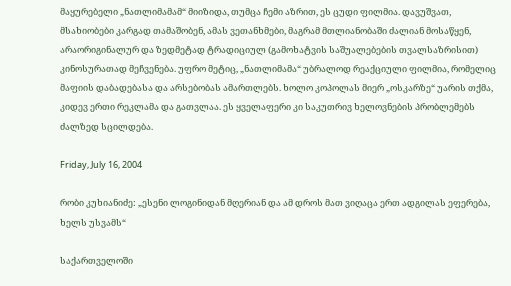მაყურებელი „ნათლიმამამ“ მიიზიდა, თუმცა ჩემი აზრით, ეს ცუდი ფილმია. დავუშვათ, მსახიობები კარგად თამაშობენ, ამას ვეთანხმები, მაგრამ მთლიანობაში ძალიან მოსაწყენ, არაორიგინალურ და ზედმეტად ტრადიციულ (გამოხატვის საშუალებების თვალსაზრისით) კინოსურათად მეჩვენება. უფრო მეტიც, „ნათლიმამა“ უბრალოდ რეაქციული ფილმია, რომელიც მაფიის დაბადებასა და არსებობას ამართლებს. ხოლო კოპოლას მიერ „ოსკარზე“ უარის თქმა, კიდევ ერთი რეკლამა და გათვლაა. ეს ყველაფერი კი საკუთრივ ხელოვნების პრობლემებს ძალზედ სცილდება.

Friday, July 16, 2004

რობი კუხიანიძე: „ესენი ლოგინიდან მღერიან და ამ დროს მათ ვიღაცა ერთ ადგილას ეფერება, ხელს უსვამს“

საქართველოში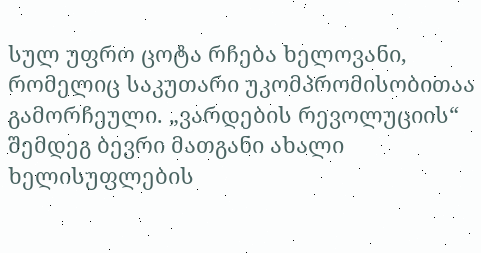სულ უფრო ცოტა რჩება ხელოვანი, რომელიც საკუთარი უკომპრომისობითაა გამორჩეული. „ვარდების რევოლუციის“ შემდეგ ბევრი მათგანი ახალი ხელისუფლების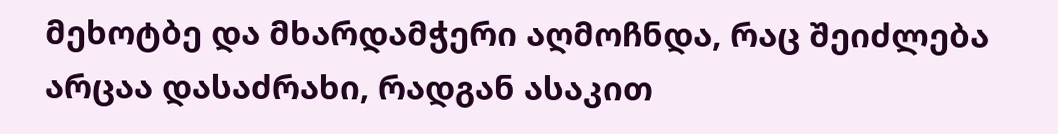მეხოტბე და მხარდამჭერი აღმოჩნდა, რაც შეიძლება არცაა დასაძრახი, რადგან ასაკით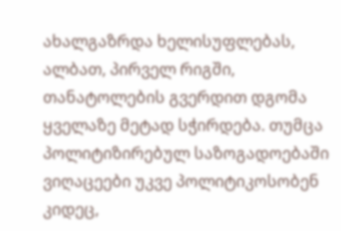ახალგაზრდა ხელისუფლებას, ალბათ, პირველ რიგში, თანატოლების გვერდით დგომა ყველაზე მეტად სჭირდება. თუმცა პოლიტიზირებულ საზოგადოებაში ვიღაცეები უკვე პოლიტიკოსობენ კიდეც,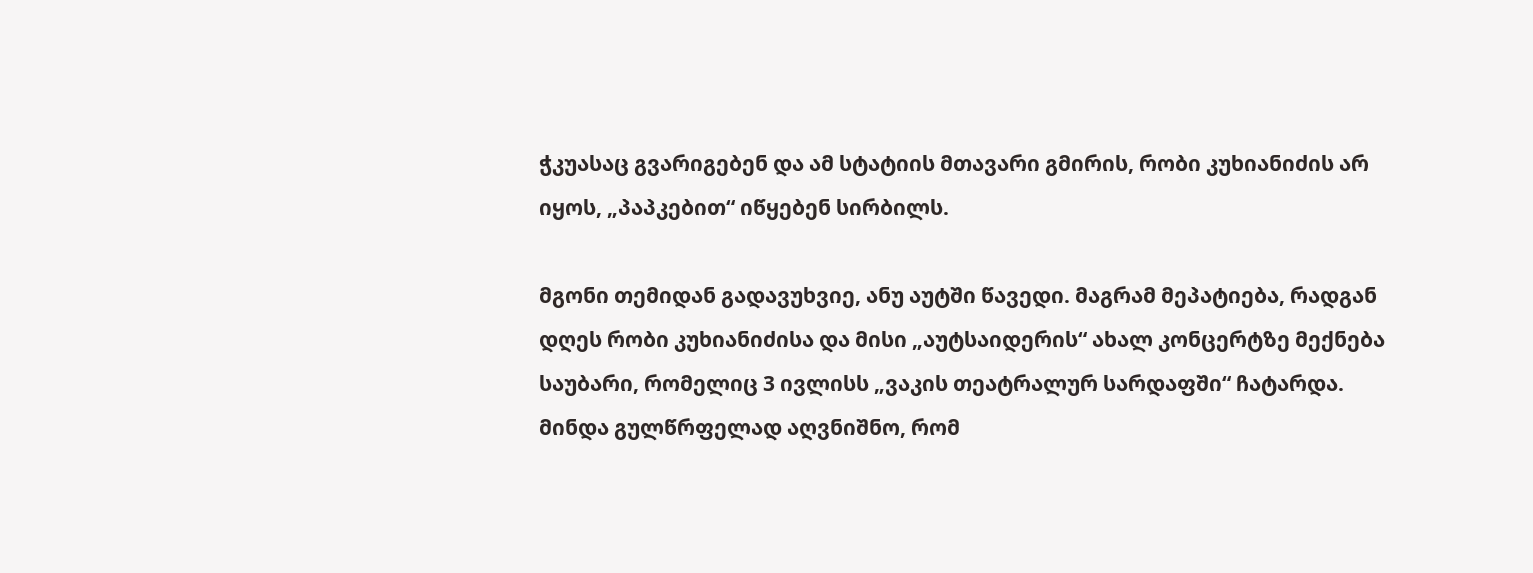ჭკუასაც გვარიგებენ და ამ სტატიის მთავარი გმირის, რობი კუხიანიძის არ იყოს, „პაპკებით“ იწყებენ სირბილს.

მგონი თემიდან გადავუხვიე, ანუ აუტში წავედი. მაგრამ მეპატიება, რადგან დღეს რობი კუხიანიძისა და მისი „აუტსაიდერის“ ახალ კონცერტზე მექნება საუბარი, რომელიც 3 ივლისს „ვაკის თეატრალურ სარდაფში“ ჩატარდა. მინდა გულწრფელად აღვნიშნო, რომ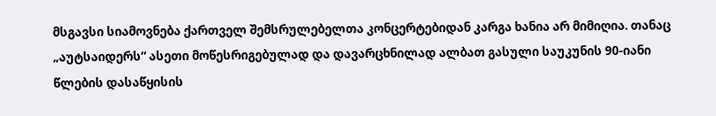მსგავსი სიამოვნება ქართველ შემსრულებელთა კონცერტებიდან კარგა ხანია არ მიმიღია. თანაც „აუტსაიდერს“ ასეთი მოწესრიგებულად და დავარცხნილად ალბათ გასული საუკუნის 90-იანი წლების დასაწყისის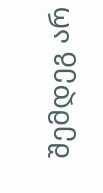შემდეგ არ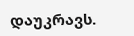დაუკრავს.